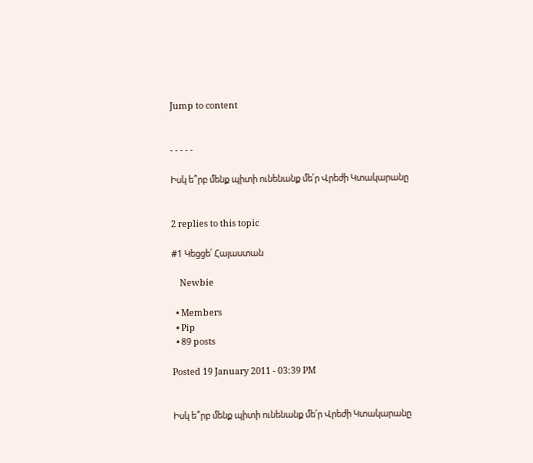Jump to content


- - - - -

Իսկ ե՞րբ մենք պիտի ունենանք մե՛ր Վրեժի Կտակարանը


2 replies to this topic

#1 Կեցցե՛ Հայաստան

    Newbie

  • Members
  • Pip
  • 89 posts

Posted 19 January 2011 - 03:39 PM


Իսկ ե՞րբ մենք պիտի ունենանք մե՛ր Վրեժի Կտակարանը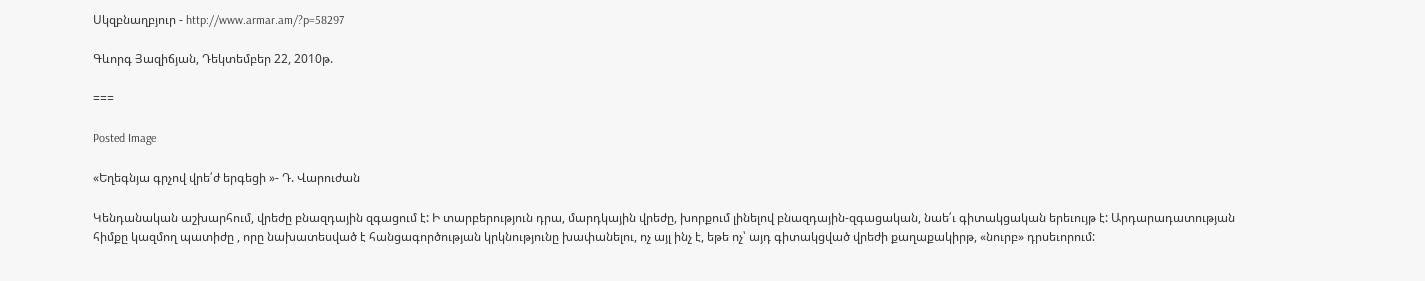Սկզբնաղբյուր - http://www.armar.am/?p=58297

Գևորգ Յազիճյան, Դեկտեմբեր 22, 2010թ.

===

Posted Image

«Եղեգնյա գրչով վրե՛ժ երգեցի »- Դ. Վարուժան

Կենդանական աշխարհում, վրեժը բնազդային զգացում է: Ի տարբերություն դրա, մարդկային վրեժը, խորքում լինելով բնազդային-զգացական, նաե՛ւ գիտակցական երեւույթ է: Արդարադատության հիմքը կազմող պատիժը , որը նախատեսված է հանցագործության կրկնությունը խափանելու, ոչ այլ ինչ է, եթե ոչ՝ այդ գիտակցված վրեժի քաղաքակիրթ, «նուրբ» դրսեւորում: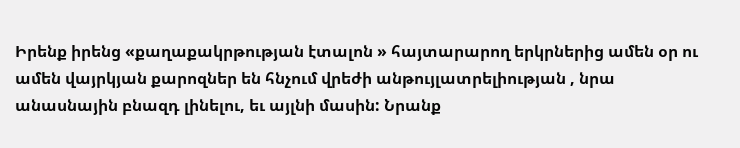Իրենք իրենց «քաղաքակրթության էտալոն » հայտարարող երկրներից ամեն օր ու ամեն վայրկյան քարոզներ են հնչում վրեժի անթույլատրելիության , նրա անասնային բնազդ լինելու, եւ այլնի մասին: Նրանք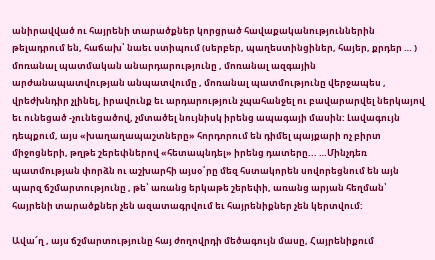անիրավված ու հայրենի տարածքներ կորցրած հավաքականություններին թելադրում են, հաճախ՝ նաեւ ստիպում (սերբեր, պաղեստինցիներ, հայեր, քրդեր … ) մոռանալ պատմական անարդարությունը , մոռանալ ազգային արժանապատվության անպատվումը , մոռանալ պատմությունը վերջապես , վրեժխնդիր չլինել, իրավունք եւ արդարություն չպահանջել ու բավարարվել ներկայով եւ ունեցած -չունեցածով, չմտածել նույնիսկ իրենց ապագայի մասին: Լավագույն դեպքում, այս «խաղաղապաշտները» հորդորում են դիմել պայքարի ոչ բիրտ միջոցների, թղթե շերեփներով «հետապնդել» իրենց դատերը... …Մինչդեռ պատմության փորձն ու աշխարհի այսօ՛րը մեզ հստակորեն սովորեցնում են այն պարզ ճշմարտությունը , թե՝ առանց երկաթե շերեփի, առանց արյան հեղման՝ հայրենի տարածքներ չեն ազատագրվում եւ հայրենիքներ չեն կերտվում:

Ավա՜ղ , այս ճշմարտությունը հայ ժողովրդի մեծագույն մասը, Հայրենիքում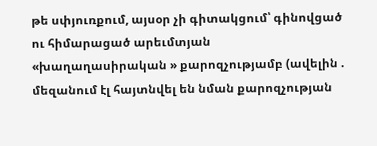թե սփյուռքում, այսօր չի գիտակցում՝ գինովցած ու հիմարացած արեւմտյան «խաղաղասիրական » քարոզչությամբ (ավելին . մեզանում էլ հայտնվել են նման քարոզչության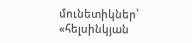մունետիկներ՝ «հելսինկյան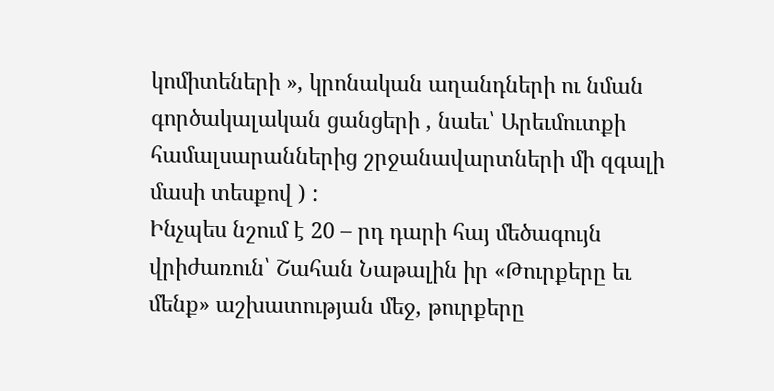կոմիտեների », կրոնական աղանդների ու նման գործակալական ցանցերի , նաեւ՝ Արեւմուտքի համալսարաններից շրջանավարտների մի զգալի մասի տեսքով ) :
Ինչպես նշում է 20 – րդ դարի հայ մեծագույն վրիժառուն՝ Շահան Նաթալին իր «Թուրքերը եւ մենք» աշխատության մեջ, թուրքերը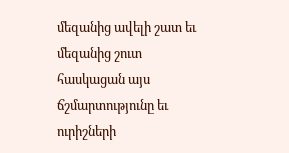մեզանից ավելի շատ եւ մեզանից շուտ հասկացան այս ճշմարտությունը եւ ուրիշների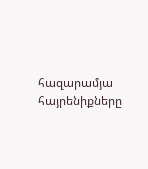հազարամյա հայրենիքները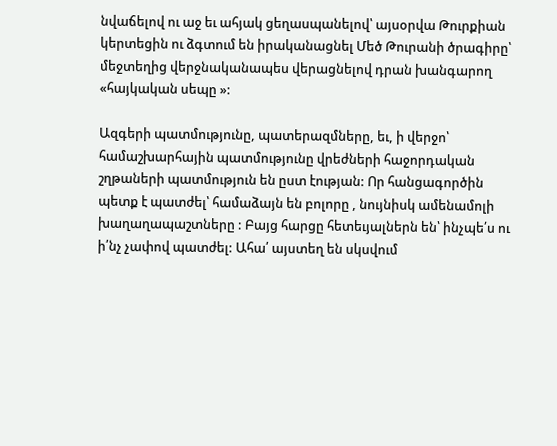նվաճելով ու աջ եւ ահյակ ցեղասպանելով՝ այսօրվա Թուրքիան կերտեցին ու ձգտում են իրականացնել Մեծ Թուրանի ծրագիրը՝ մեջտեղից վերջնականապես վերացնելով դրան խանգարող «հայկական սեպը »:

Ազգերի պատմությունը, պատերազմները, եւ, ի վերջո՝ համաշխարհային պատմությունը վրեժների հաջորդական շղթաների պատմություն են ըստ էության: Որ հանցագործին պետք է պատժել՝ համաձայն են բոլորը , նույնիսկ ամենամոլի խաղաղապաշտները : Բայց հարցը հետեւյալներն են՝ ինչպե՛ս ու ի՛նչ չափով պատժել: Ահա՛ այստեղ են սկսվում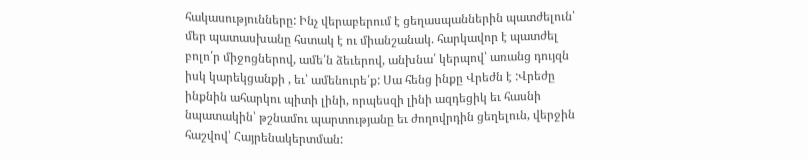հակասությունները: Ինչ վերաբերում է ցեղասպաններին պատժելուն՝ մեր պատասխանը հստակ է ու միանշանակ. հարկավոր է պատժել բոլո՛ր միջոցներով, ամե՛ն ձեւերով, անխնա՛ կերպով՝ առանց դույզն իսկ կարեկցանքի , եւ՝ ամենուրե՛ք: Սա հենց ինքը Վրեժն է :Վրեժը ինքնին ահարկու պիտի լինի, որպեսզի լինի ազդեցիկ եւ հասնի նպատակին՝ թշնամու պարտությանը եւ ժողովրդին ցեղելուն, վերջին հաշվով՝ Հայրենակերտման: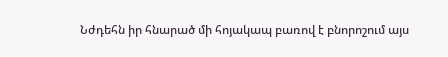Նժդեհն իր հնարած մի հոյակապ բառով է բնորոշում այս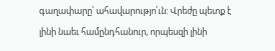գաղափարը՝ ահավարությո՛ւն: Վրեժը պետք է լինի նաեւ համընդհանուր, որպեսզի լինի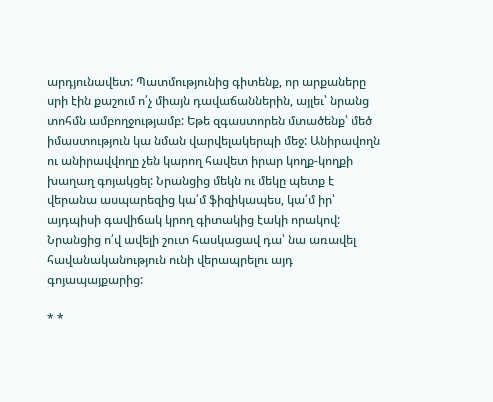արդյունավետ: Պատմությունից գիտենք, որ արքաները սրի էին քաշում ո՛չ միայն դավաճաններին, այլեւ՝ նրանց տոհմն ամբողջությամբ: Եթե զգաստորեն մտածենք՝ մեծ իմաստություն կա նման վարվելակերպի մեջ: Անիրավողն ու անիրավվողը չեն կարող հավետ իրար կողք-կողքի խաղաղ գոյակցել: Նրանցից մեկն ու մեկը պետք է վերանա ասպարեզից կա՛մ ֆիզիկապես, կա՛մ իր՝ այդպիսի գավիճակ կրող գիտակից էակի որակով: Նրանցից ո՛վ ավելի շուտ հասկացավ դա՝ նա առավել հավանականություն ունի վերապրելու այդ գոյապայքարից:

* *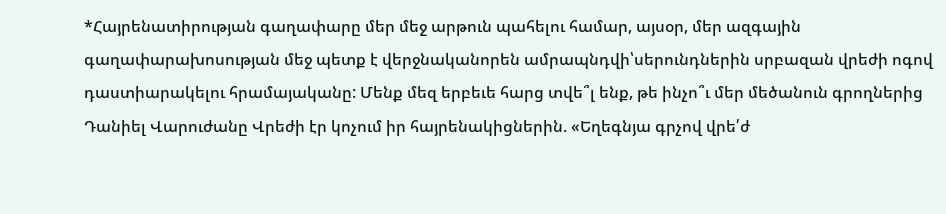*Հայրենատիրության գաղափարը մեր մեջ արթուն պահելու համար, այսօր, մեր ազգային գաղափարախոսության մեջ պետք է վերջնականորեն ամրապնդվի՝սերունդներին սրբազան վրեժի ոգով դաստիարակելու հրամայականը: Մենք մեզ երբեւե հարց տվե՞լ ենք, թե ինչո՞ւ մեր մեծանուն գրողներից Դանիել Վարուժանը Վրեժի էր կոչում իր հայրենակիցներին. «Եղեգնյա գրչով վրե՛ժ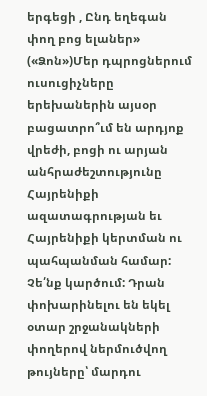երգեցի , Ընդ եղեգան փող բոց ելաներ» («Ձոն»)Մեր դպրոցներում ուսուցիչները երեխաներին այսօր բացատրո՞ւմ են արդյոք վրեժի, բոցի ու արյան անհրաժեշտությունը Հայրենիքի ազատագրության եւ Հայրենիքի կերտման ու պահպանման համար: Չե՛նք կարծում: Դրան փոխարինելու են եկել օտար շրջանակների փողերով ներմուծվող թույները՝ մարդու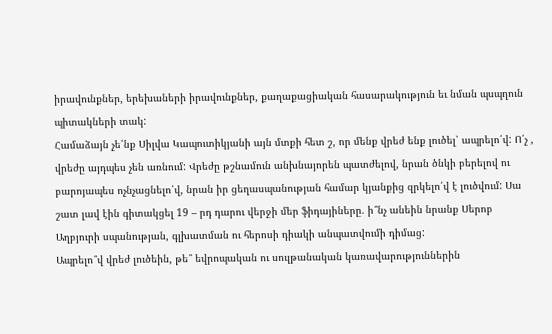իրավունքներ, երեխաների իրավունքներ, քաղաքացիական հասարակություն եւ նման պսպղուն պիտակների տակ:
Համաձայն չե՛նք Սիլվա Կապուտիկյանի այն մտքի հետ շ, որ մենք վրեժ ենք լուծել՝ ապրելո՛վ: Ո՛չ , վրեժը այդպես չեն առնում: Վրեժը թշնամուն անխնայորեն պատժելով, նրան ծնկի բերելով ու բարոյապես ոչնչացնելո՛վ, նրան իր ցեղասպանության համար կյանքից զրկելո՛վ է լուծվում: Սա շատ լավ էին գիտակցել 19 – րդ դարու վերջի մեր ֆիդայիները. ի՞նչ անեին նրանք Սերոբ Աղբյուրի սպանության, գլխատման ու հերոսի դիակի անպատվումի դիմաց:
Ապրելո՞վ վրեժ լուծեին, թե՞ եվրոպական ու սուլթանական կառավարություններին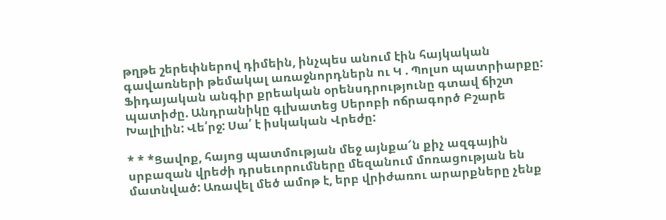թղթե շերեփներով դիմեին, ինչպես անում էին հայկական գավառների թեմակալ առաջնորդներն ու Կ . Պոլսո պատրիարքը: Ֆիդայական անգիր քրեական օրենսդրությունը գտավ ճիշտ պատիժը. Անդրանիկը գլխատեց Սերոբի ոճրագործ Բշարե Խալիլին: Վե՛րջ: Սա՛ է իսկական Վրեժը:

* * *Ցավոք, հայոց պատմության մեջ այնքա՜ն քիչ ազգային սրբազան վրեժի դրսեւորումները մեզանում մոռացության են մատնված: Առավել մեծ ամոթ է, երբ վրիժառու արարքները չենք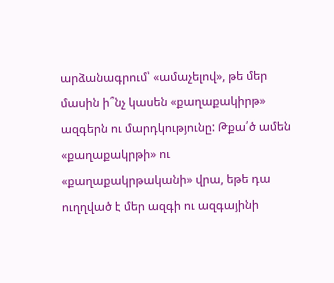արձանագրում՝ «ամաչելով», թե մեր մասին ի՞նչ կասեն «քաղաքակիրթ» ազգերն ու մարդկությունը: Թքա՛ծ ամեն «քաղաքակրթի» ու «քաղաքակրթականի» վրա, եթե դա ուղղված է մեր ազգի ու ազգայինի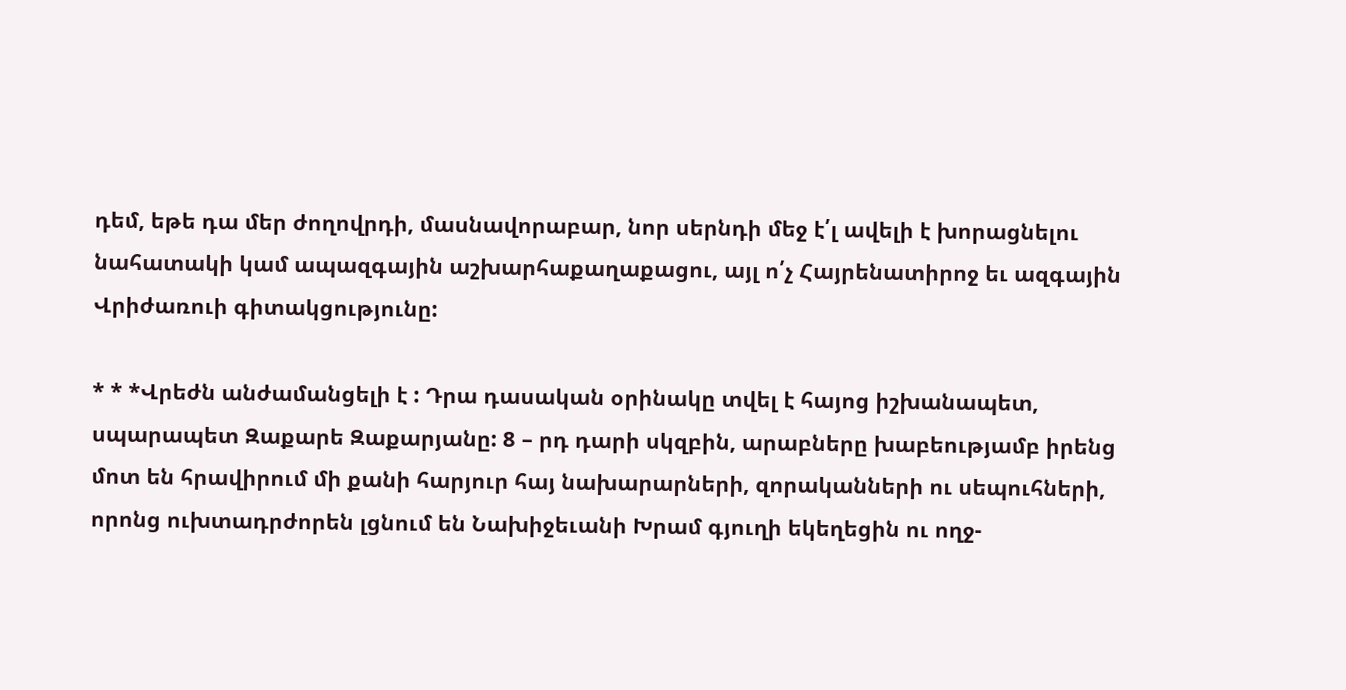դեմ, եթե դա մեր ժողովրդի, մասնավորաբար, նոր սերնդի մեջ է՛լ ավելի է խորացնելու նահատակի կամ ապազգային աշխարհաքաղաքացու, այլ ո՛չ Հայրենատիրոջ եւ ազգային Վրիժառուի գիտակցությունը:

* * *Վրեժն անժամանցելի է : Դրա դասական օրինակը տվել է հայոց իշխանապետ, սպարապետ Զաքարե Զաքարյանը: 8 – րդ դարի սկզբին, արաբները խաբեությամբ իրենց մոտ են հրավիրում մի քանի հարյուր հայ նախարարների, զորականների ու սեպուհների, որոնց ուխտադրժորեն լցնում են Նախիջեւանի Խրամ գյուղի եկեղեցին ու ողջ-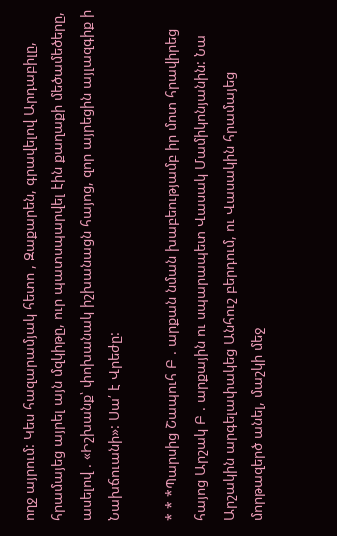ողջ այրում: Կես հազարամյակ հետո , Զաքարեն, գրավելով Արդաբիլը, հրամայեց այրել այն մզկիթը, ուր պատսպարվել էին քաղաքի մեծամեծերը, ասելով . «Իշխանք՝ փոխանակ իշխանացն հայոց, զոր այրեցին այլազգիք ի Նախճուանի»: Սա՛ է Վրեժը:

* * *Պարսից Շապուհ Բ . արքան նման խաբեությամբ իր մոտ հրավիրեց հայոց Արշակ Բ . արքային ու սպարապետ Վասակ Մամիկոնյանին: Նա Արշակին արգելափակեց Անհուշ բերդում, ու Վասակին հրամայեց մորթազերծ անել, մաշկի մեջ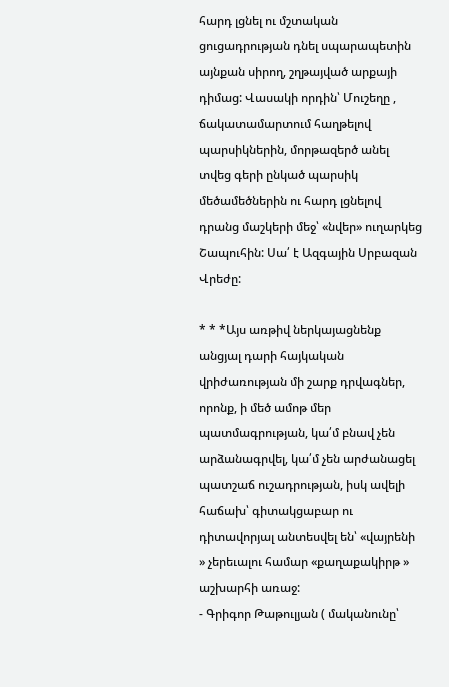հարդ լցնել ու մշտական ցուցադրության դնել սպարապետին այնքան սիրող, շղթայված արքայի դիմաց: Վասակի որդին՝ Մուշեղը , ճակատամարտում հաղթելով պարսիկներին, մորթազերծ անել տվեց գերի ընկած պարսիկ մեծամեծներին ու հարդ լցնելով դրանց մաշկերի մեջ՝ «նվեր» ուղարկեց Շապուհին: Սա՛ է Ազգային Սրբազան Վրեժը:

* * *Այս առթիվ ներկայացնենք անցյալ դարի հայկական վրիժառության մի շարք դրվագներ, որոնք, ի մեծ ամոթ մեր պատմագրության, կա՛մ բնավ չեն արձանագրվել, կա՛մ չեն արժանացել պատշաճ ուշադրության, իսկ ավելի հաճախ՝ գիտակցաբար ու դիտավորյալ անտեսվել են՝ «վայրենի » չերեւալու համար «քաղաքակիրթ » աշխարհի առաջ:
- Գրիգոր Թաթուլյան ( մականունը՝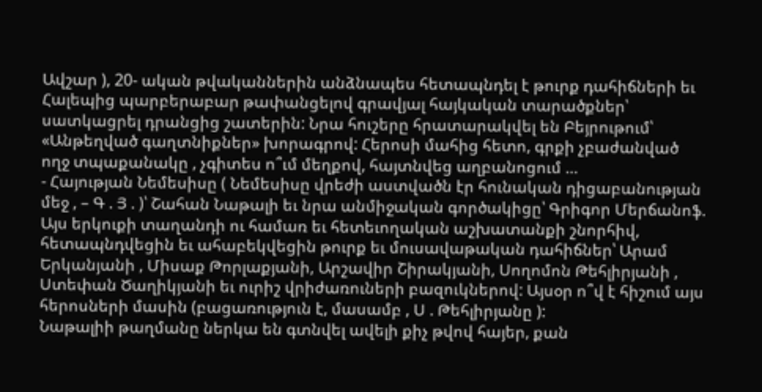Ավշար ), 20- ական թվականներին անձնապես հետապնդել է թուրք դահիճների եւ Հալեպից պարբերաբար թափանցելով գրավյալ հայկական տարածքներ՝ սատկացրել դրանցից շատերին: Նրա հուշերը հրատարակվել են Բեյրութում՝ «Անթեղված գաղտնիքներ» խորագրով: Հերոսի մահից հետո, գրքի չբաժանված ողջ տպաքանակը , չգիտես ո՞ւմ մեղքով, հայտնվեց աղբանոցում …
- Հայության Նեմեսիսը ( Նեմեսիսը վրեժի աստվածն էր հունական դիցաբանության մեջ , – Գ . Յ . )՝ Շահան Նաթալի եւ նրա անմիջական գործակիցը՝ Գրիգոր Մերճանոֆ. Այս երկուքի տաղանդի ու համառ եւ հետեւողական աշխատանքի շնորհիվ, հետապնդվեցին եւ ահաբեկվեցին թուրք եւ մուսավաթական դահիճներ՝ Արամ Երկանյանի , Միսաք Թորլաքյանի, Արշավիր Շիրակյանի, Սողոմոն Թեհլիրյանի , Ստեփան Ծաղիկյանի եւ ուրիշ վրիժառուների բազուկներով: Այսօր ո՞վ է հիշում այս հերոսների մասին (բացառություն է, մասամբ , Ս . Թեհլիրյանը ):
Նաթալիի թաղմանը ներկա են գտնվել ավելի քիչ թվով հայեր, քան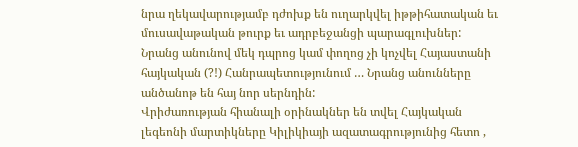նրա ղեկավարությամբ դժոխք են ուղարկվել իթթիհատական եւ մուսավաթական թուրք եւ ադրբեջանցի պարագլուխներ: Նրանց անունով մեկ դպրոց կամ փողոց չի կոչվել Հայաստանի հայկական (?!) Հանրապետությունում … Նրանց անունները անծանոթ են հայ նոր սերնդին:
Վրիժառության հիանալի օրինակներ են տվել Հայկական լեգեոնի մարտիկները Կիլիկիայի ազատագրությունից հետո ,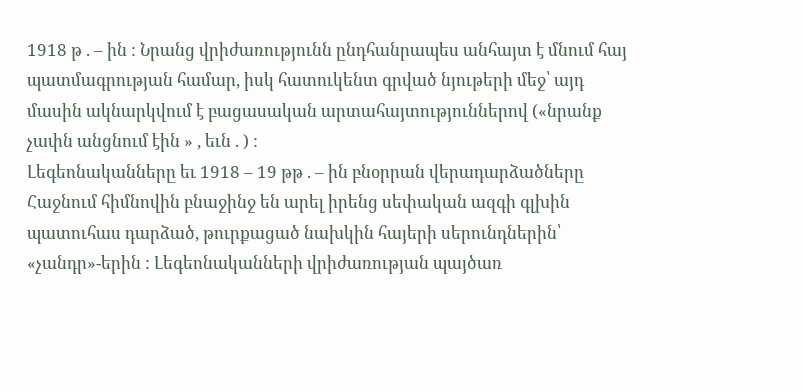1918 թ . – ին : Նրանց վրիժառությունն ընդհանրապես անհայտ է մնում հայ պատմագրության համար, իսկ հատուկենտ գրված նյութերի մեջ՝ այդ մասին ակնարկվում է բացասական արտահայտություններով («նրանք չափն անցնում էին » , եւն . ) :
Լեգեոնականները եւ 1918 – 19 թթ . – ին բնօրրան վերադարձածները Հաջնում հիմնովին բնաջինջ են արել իրենց սեփական ազգի գլխին պատուհաս դարձած, թուրքացած նախկին հայերի սերունդներին՝ «չանդր»-երին : Լեգեոնականների վրիժառության պայծառ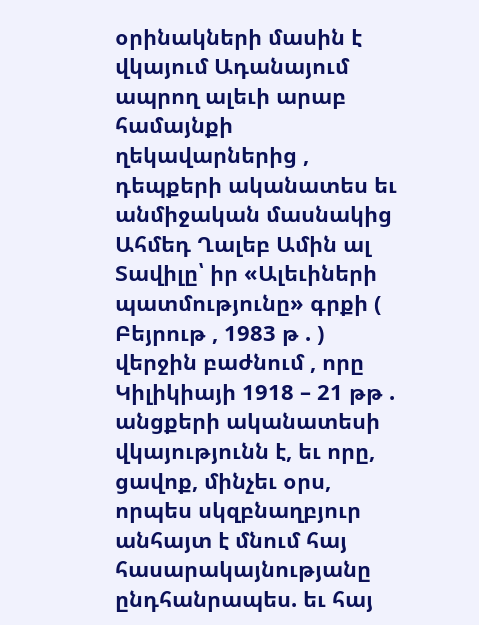օրինակների մասին է վկայում Ադանայում ապրող ալեւի արաբ համայնքի ղեկավարներից , դեպքերի ականատես եւ անմիջական մասնակից Ահմեդ Ղալեբ Ամին ալ Տավիլը՝ իր «Ալեւիների պատմությունը» գրքի ( Բեյրութ , 1983 թ . ) վերջին բաժնում , որը Կիլիկիայի 1918 – 21 թթ . անցքերի ականատեսի վկայությունն է, եւ որը, ցավոք, մինչեւ օրս, որպես սկզբնաղբյուր անհայտ է մնում հայ հասարակայնությանը ընդհանրապես. եւ հայ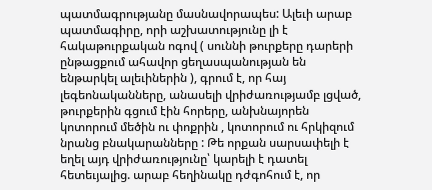պատմագրությանը մասնավորապես: Ալեւի արաբ պատմագիրը, որի աշխատությունը լի է հակաթուրքական ոգով ( սուննի թուրքերը դարերի ընթացքում ահավոր ցեղասպանության են ենթարկել ալեւիներին ), գրում է, որ հայ լեգեոնականները, անասելի վրիժառությամբ լցված, թուրքերին գցում էին հորերը, անխնայորեն կոտորում մեծին ու փոքրին , կոտորում ու հրկիզում նրանց բնակարանները : Թե որքան սարսափելի է եղել այդ վրիժառությունը՝ կարելի է դատել հետեւյալից. արաբ հեղինակը դժգոհում է, որ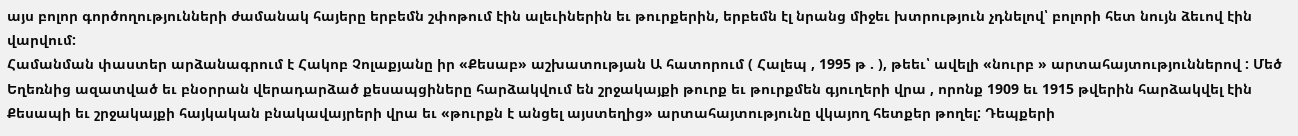այս բոլոր գործողությունների ժամանակ հայերը երբեմն շփոթում էին ալեւիներին եւ թուրքերին, երբեմն էլ նրանց միջեւ խտրություն չդնելով՝ բոլորի հետ նույն ձեւով էին վարվում:
Համանման փաստեր արձանագրում է Հակոբ Չոլաքյանը իր «Քեսաբ» աշխատության Ա հատորում ( Հալեպ , 1995 թ . ), թեեւ՝ ավելի «նուրբ » արտահայտություններով : Մեծ Եղեռնից ազատված եւ բնօրրան վերադարձած քեսապցիները հարձակվում են շրջակայքի թուրք եւ թուրքմեն գյուղերի վրա , որոնք 1909 եւ 1915 թվերին հարձակվել էին Քեսապի եւ շրջակայքի հայկական բնակավայրերի վրա եւ «թուրքն է անցել այստեղից» արտահայտությունը վկայող հետքեր թողել: Դեպքերի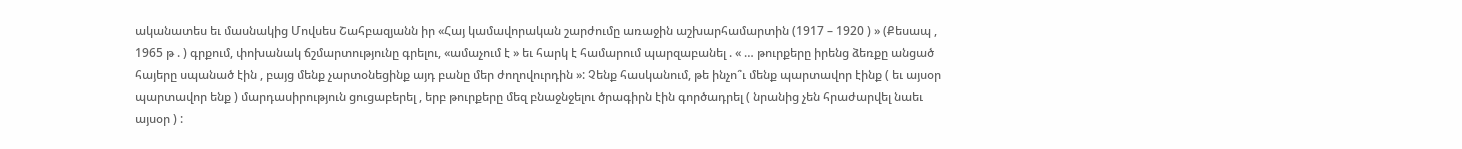ականատես եւ մասնակից Մովսես Շահբազյանն իր «Հայ կամավորական շարժումը առաջին աշխարհամարտին (1917 – 1920 ) » (Քեսապ , 1965 թ . ) գրքում, փոխանակ ճշմարտությունը գրելու, «ամաչում է » եւ հարկ է համարում պարզաբանել . « … թուրքերը իրենց ձեռքը անցած հայերը սպանած էին , բայց մենք չարտօնեցինք այդ բանը մեր ժողովուրդին »: Չենք հասկանում, թե ինչո՞ւ մենք պարտավոր էինք ( եւ այսօր պարտավոր ենք ) մարդասիրություն ցուցաբերել , երբ թուրքերը մեզ բնաջնջելու ծրագիրն էին գործադրել ( նրանից չեն հրաժարվել նաեւ այսօր ) :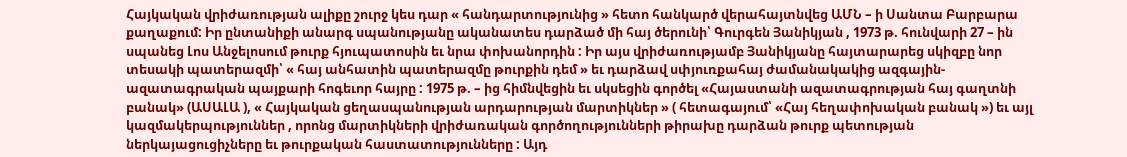Հայկական վրիժառության ալիքը շուրջ կես դար « հանդարտությունից » հետո հանկարծ վերահայտնվեց ԱՄՆ – ի Սանտա Բարբարա քաղաքում: Իր ընտանիքի անարգ սպանությանը ականատես դարձած մի հայ ծերունի՝ Գուրգեն Յանիկյան , 1973 թ. հունվարի 27 – ին սպանեց Լոս Անջելոսում թուրք հյուպատոսին եւ նրա փոխանորդին : Իր այս վրիժառությամբ Յանիկյանը հայտարարեց սկիզբը նոր տեսակի պատերազմի՝ « հայ անհատին պատերազմը թուրքին դեմ » եւ դարձավ սփյուռքահայ ժամանակակից ազգային- ազատագրական պայքարի հոգեւոր հայրը : 1975 թ. – ից հիմնվեցին եւ սկսեցին գործել «Հայաստանի ազատագրության հայ գաղտնի բանակ» (ԱՍԱԼԱ ), « Հայկական ցեղասպանության արդարության մարտիկներ » ( հետագայում՝ «Հայ հեղափոխական բանակ ») եւ այլ կազմակերպություններ , որոնց մարտիկների վրիժառական գործողությունների թիրախը դարձան թուրք պետության ներկայացուցիչները եւ թուրքական հաստատությունները : Այդ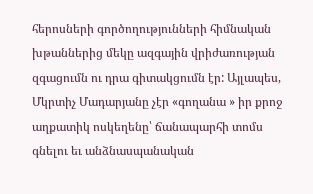հերոսների գործողությունների հիմնական խթաններից մեկը ազգային վրիժառության զգացումն ու դրա գիտակցումն էր: Այլապես, Մկրտիչ Մադարյանը չէր «գողանա » իր քրոջ աղքատիկ ոսկեղենը՝ ճանապարհի տոմս գնելու եւ անձնասպանական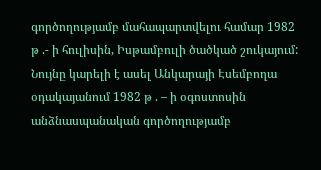գործողությամբ մահապարտվելու համար 1982 թ .- ի հուլիսին, Իսթամբուլի ծածկած շուկայում:
Նույնը կարելի է ասել Անկարայի Էսեմբողա օդակայանում 1982 թ . – ի օգոստոսին անձնասպանական գործողությամբ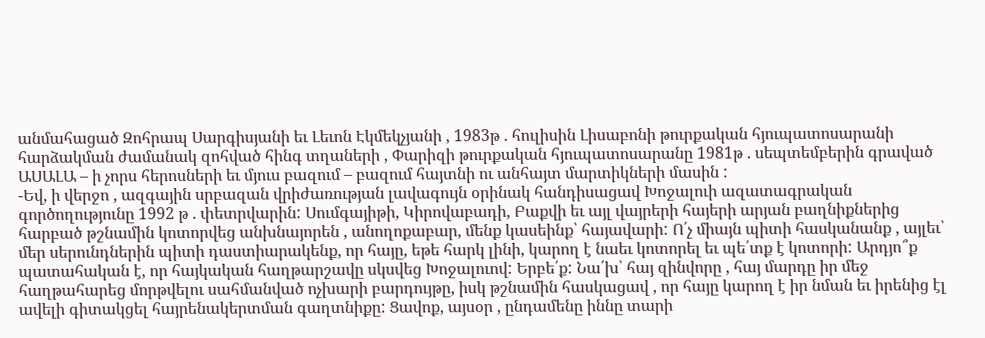անմահացած Զոհրապ Սարգիսյանի եւ Լեւոն Էկմեկչյանի , 1983թ . հուլիսին Լիսաբոնի թուրքական հյուպատոսարանի հարձակման ժամանակ զոհված հինգ տղաների , Փարիզի թուրքական հյուպատոսարանը 1981թ . սեպտեմբերին գրաված ԱՍԱԼԱ – ի չորս հերոսների եւ մյուս բազում – բազում հայտնի ու անհայտ մարտիկների մասին :
-Եվ, ի վերջո , ազգային սրբազան վրիժառության լավագույն օրինակ հանդիսացավ Խոջալուի ազատագրական գործողությունը 1992 թ . փետրվարին: Սումգայիթի, Կիրովաբադի, Բաքվի եւ այլ վայրերի հայերի արյան բաղնիքներից հարբած թշնամին կոտորվեց անխնայորեն , անողոքաբար, մենք կասեինք՝ հայավարի: Ո՛չ միայն պիտի հասկանանք , այլեւ՝ մեր սերունդներին պիտի դաստիարակենք, որ հայը, եթե հարկ լինի, կարող է նաեւ կոտորել եւ պե՛տք է կոտորի: Արդյո՞ք պատահական է, որ հայկական հաղթարշավը սկսվեց Խոջալուով: Երբե՛ք: Նա՛խ՝ հայ զինվորը , հայ մարդը իր մեջ հաղթահարեց մորթվելու սահմանված ոչխարի բարդույթը, իսկ թշնամին հասկացավ , որ հայը կարող է իր նման եւ իրենից էլ ավելի գիտակցել հայրենակերտման գաղտնիքը: Ցավոք, այսօր , ընդամենը իննը տարի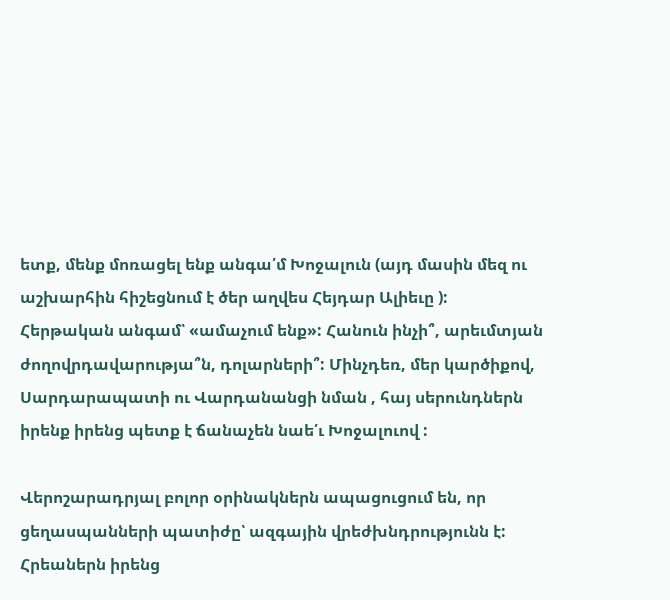ետք, մենք մոռացել ենք անգա՛մ Խոջալուն (այդ մասին մեզ ու աշխարհին հիշեցնում է ծեր աղվես Հեյդար Ալիեւը ): Հերթական անգամ՝ «ամաչում ենք»: Հանուն ինչի՞, արեւմտյան ժողովրդավարությա՞ն, դոլարների՞: Մինչդեռ, մեր կարծիքով, Սարդարապատի ու Վարդանանցի նման , հայ սերունդներն իրենք իրենց պետք է ճանաչեն նաե՛ւ Խոջալուով :

Վերոշարադրյալ բոլոր օրինակներն ապացուցում են, որ ցեղասպանների պատիժը՝ ազգային վրեժխնդրությունն է: Հրեաներն իրենց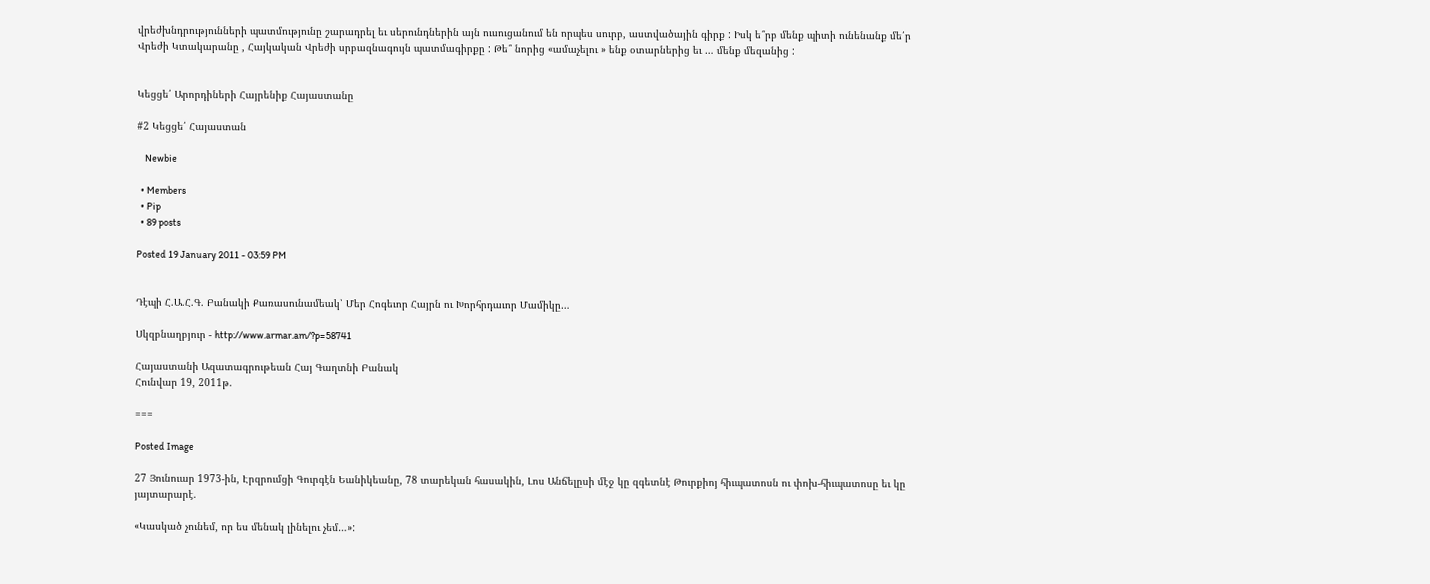վրեժխնդրությունների պատմությունը շարադրել եւ սերունդներին այն ուսուցանում են որպես սուրբ, աստվածային գիրք : Իսկ ե՞րբ մենք պիտի ունենանք մե՛ր Վրեժի Կտակարանը , Հայկական Վրեժի սրբազնագույն պատմագիրքը : Թե՞ նորից «ամաչելու » ենք օտարներից եւ … մենք մեզանից :


Կեցցե՛ Արորդիների Հայրենիք Հայաստանը

#2 Կեցցե՛ Հայաստան

    Newbie

  • Members
  • Pip
  • 89 posts

Posted 19 January 2011 - 03:59 PM


Դէպի Հ.Ա.Հ.Գ. Բանակի Քառասունամեակ՝ Մեր Հոգեւոր Հայրն ու Խորհրդաւոր Մամիկը…

Սկզբնաղբյուր - http://www.armar.am/?p=58741

Հայաստանի Ազատագրութեան Հայ Գաղտնի Բանակ
Հունվար 19, 2011թ.

===

Posted Image

27 Յունուար 1973-ին, Էրզրումցի Գուրգէն Եանիկեանը, 78 տարեկան հասակին, Լոս Անճելըսի մէջ կը զգետնէ Թուրքիոյ հիւպատոսն ու փոխ-հիւպատոսը եւ կը յայտարարէ.

«Կասկած չունեմ, որ ես մենակ լինելու չեմ…»: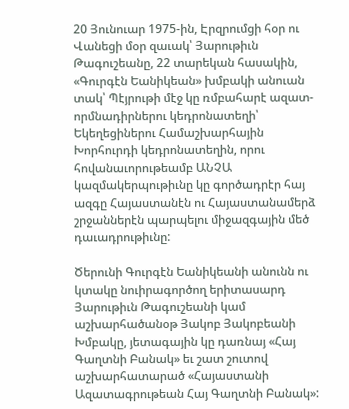20 Յունուար 1975-ին, Էրզրումցի հօր ու Վանեցի մօր զաւակ՝ Յարութիւն Թագուշեանը, 22 տարեկան հասակին, «Գուրգէն Եանիկեան» խմբակի անուան տակ՝ Պէյրութի մէջ կը ռմբահարէ ազատ-որմնադիրներու կեդրոնատեղի՝ Եկեղեցիներու Համաշխարհային Խորհուրդի կեդրոնատեղին, որու հովանաւորութեամբ ԱՆՉԱ կազմակերպութիւնը կը գործադրէր հայ ազգը Հայաստանէն ու Հայաստանամերձ շրջաններէն պարպելու միջազգային մեծ դաւադրութիւնը:

Ծերունի Գուրգէն Եանիկեանի անունն ու կտակը նուիրագործող երիտասարդ Յարութիւն Թագուշեանի կամ աշխարհածանօթ Յակոբ Յակոբեանի Խմբակը, յետագային կը դառնայ «Հայ Գաղտնի Բանակ» եւ շատ շուտով աշխարհատարած «Հայաստանի Ազատագրութեան Հայ Գաղտնի Բանակ»: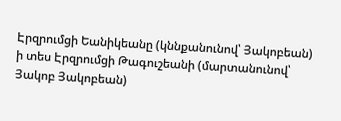Էրզրումցի Եանիկեանը (կննքանունով՝ Յակոբեան) ի տես Էրզրումցի Թագուշեանի (մարտանունով՝ Յակոբ Յակոբեան)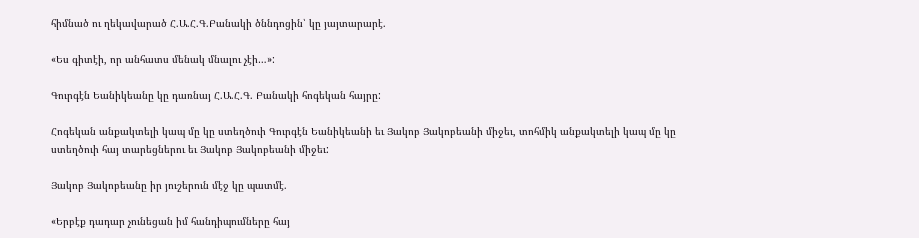հիմնած ու ղեկավարած Հ.Ա.Հ.Գ.Բանակի ծննդոցին՝ կը յայտարարէ.

«Ես գիտէի, որ անհատս մենակ մնալու չէի…»:

Գուրգէն Եանիկեանը կը դառնայ Հ.Ա.Հ.Գ. Բանակի հոգեկան հայրը:

Հոգեկան անքակտելի կապ մը կը ստեղծուի Գուրգէն Եանիկեանի եւ Յակոբ Յակոբեանի միջեւ, տոհմիկ անքակտելի կապ մը կը ստեղծուի հայ տարեցներու եւ Յակոբ Յակոբեանի միջեւ:

Յակոբ Յակոբեանը իր յուշերուն մէջ կը պատմէ.

«Երբէք դադար չունեցան իմ հանդիպումները հայ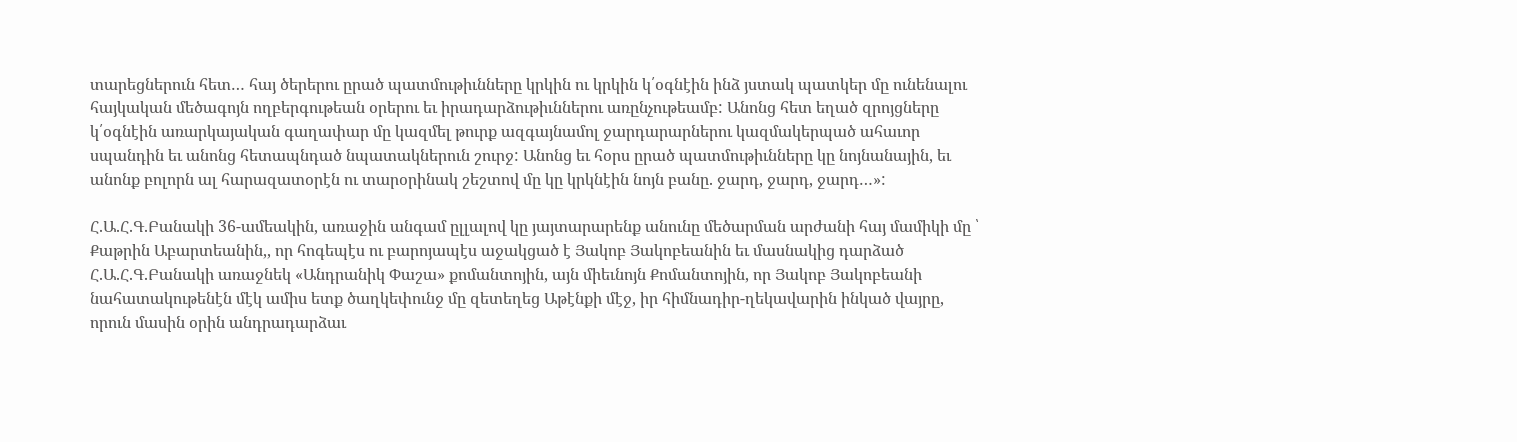տարեցներուն հետ… հայ ծերերու ըրած պատմութիւնները կրկին ու կրկին կ՛օգնէին ինձ յստակ պատկեր մը ունենալու հայկական մեծագոյն ողբերգութեան օրերու եւ իրադարձութիւններու առընչութեամբ: Անոնց հետ եղած զրոյցները կ՛օգնէին առարկայական գաղափար մը կազմել թուրք ազգայնամոլ ջարդարարներու կազմակերպած ահաւոր սպանդին եւ անոնց հետապնդած նպատակներուն շուրջ: Անոնց եւ հօրս ըրած պատմութիւնները կը նոյնանային, եւ անոնք բոլորն ալ հարազատօրէն ու տարօրինակ շեշտով մը կը կրկնէին նոյն բանը. ջարդ, ջարդ, ջարդ…»:

Հ.Ա.Հ.Գ.Բանակի 36-ամեակին, առաջին անգամ ըլլալով կը յայտարարենք անունը մեծարման արժանի հայ մամիկի մը ՝ Քաթրին Աբարտեանին,, որ հոգեպէս ու բարոյապէս աջակցած է Յակոբ Յակոբեանին եւ մասնակից դարձած Հ.Ա.Հ.Գ.Բանակի առաջնեկ «Անդրանիկ Փաշա» քոմանտոյին, այն միեւնոյն Քոմանտոյին, որ Յակոբ Յակոբեանի նահատակութենէն մէկ ամիս ետք ծաղկեփունջ մը զետեղեց Աթէնքի մէջ, իր հիմնադիր-ղեկավարին ինկած վայրը, որուն մասին օրին անդրադարձաւ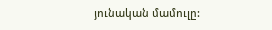յունական մամուլը: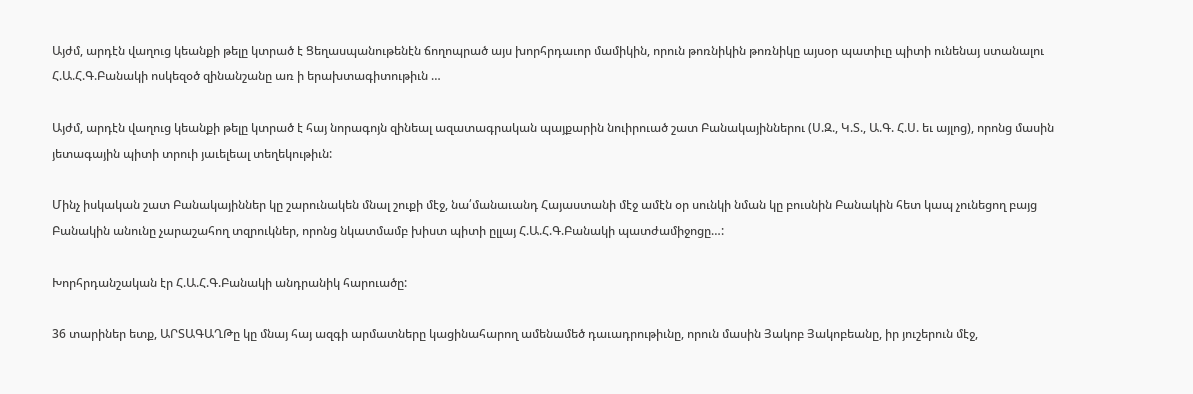Այժմ, արդէն վաղուց կեանքի թելը կտրած է Ցեղասպանութենէն ճողոպրած այս խորհրդաւոր մամիկին, որուն թոռնիկին թոռնիկը այսօր պատիւը պիտի ունենայ ստանալու Հ.Ա.Հ.Գ.Բանակի ոսկեզօծ զինանշանը առ ի երախտագիտութիւն …

Այժմ, արդէն վաղուց կեանքի թելը կտրած է հայ նորագոյն զինեալ ազատագրական պայքարին նուիրուած շատ Բանակայիններու (Ս.Զ., Կ.Տ., Ա.Գ. Հ.Ս. եւ այլոց), որոնց մասին յետագային պիտի տրուի յաւելեալ տեղեկութիւն:

Մինչ իսկական շատ Բանակայիններ կը շարունակեն մնալ շուքի մէջ, նա՛մանաւանդ Հայաստանի մէջ ամէն օր սունկի նման կը բուսնին Բանակին հետ կապ չունեցող բայց Բանակին անունը չարաշահող տզրուկներ, որոնց նկատմամբ խիստ պիտի ըլլայ Հ.Ա.Հ.Գ.Բանակի պատժամիջոցը…:

Խորհրդանշական էր Հ.Ա.Հ.Գ.Բանակի անդրանիկ հարուածը:

36 տարիներ ետք, ԱՐՏԱԳԱՂԹը կը մնայ հայ ազգի արմատները կացինահարող ամենամեծ դաւադրութիւնը, որուն մասին Յակոբ Յակոբեանը, իր յուշերուն մէջ,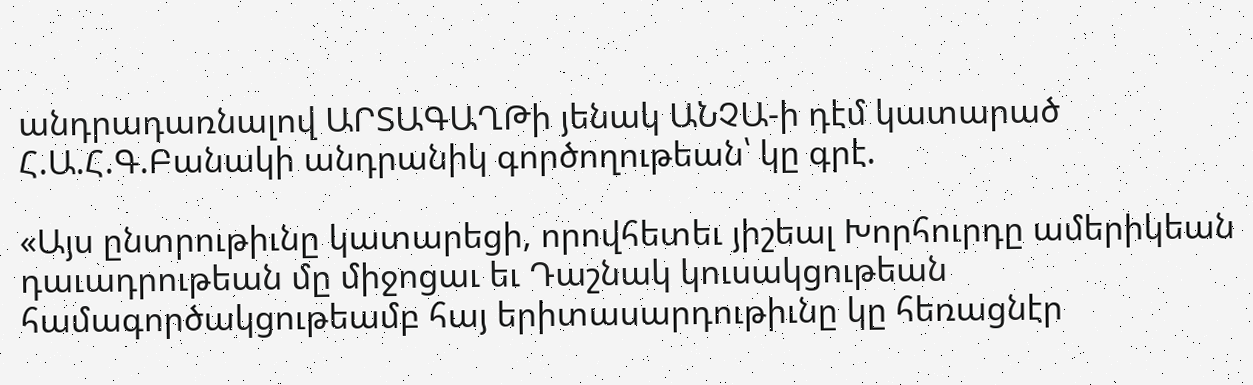անդրադառնալով ԱՐՏԱԳԱՂԹի յենակ ԱՆՉԱ-ի դէմ կատարած Հ.Ա.Հ.Գ.Բանակի անդրանիկ գործողութեան՝ կը գրէ.

«Այս ընտրութիւնը կատարեցի, որովհետեւ յիշեալ Խորհուրդը ամերիկեան դաւադրութեան մը միջոցաւ եւ Դաշնակ կուսակցութեան համագործակցութեամբ հայ երիտասարդութիւնը կը հեռացնէր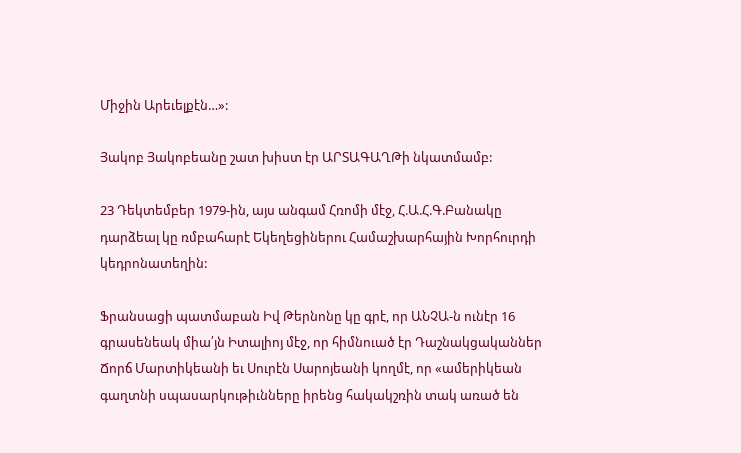Միջին Արեւելքէն…»:

Յակոբ Յակոբեանը շատ խիստ էր ԱՐՏԱԳԱՂԹի նկատմամբ:

23 Դեկտեմբեր 1979-ին, այս անգամ Հռոմի մէջ, Հ.Ա.Հ.Գ.Բանակը դարձեալ կը ռմբահարէ Եկեղեցիներու Համաշխարհային Խորհուրդի կեդրոնատեղին:

Ֆրանսացի պատմաբան Իվ Թերնոնը կը գրէ, որ ԱՆՉԱ-ն ունէր 16 գրասենեակ միա՛յն Իտալիոյ մէջ, որ հիմնուած էր Դաշնակցականներ Ճորճ Մարտիկեանի եւ Սուրէն Սարոյեանի կողմէ, որ «ամերիկեան գաղտնի սպասարկութիւնները իրենց հակակշռին տակ առած են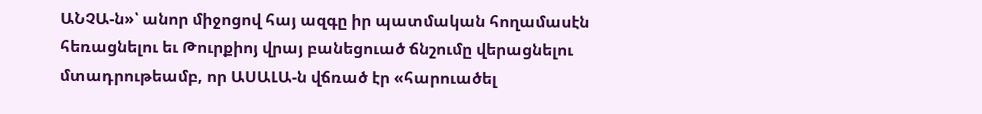ԱՆՉԱ-ն»՝ անոր միջոցով հայ ազգը իր պատմական հողամասէն հեռացնելու եւ Թուրքիոյ վրայ բանեցուած ճնշումը վերացնելու մտադրութեամբ, որ ԱՍԱԼԱ-ն վճռած էր «հարուածել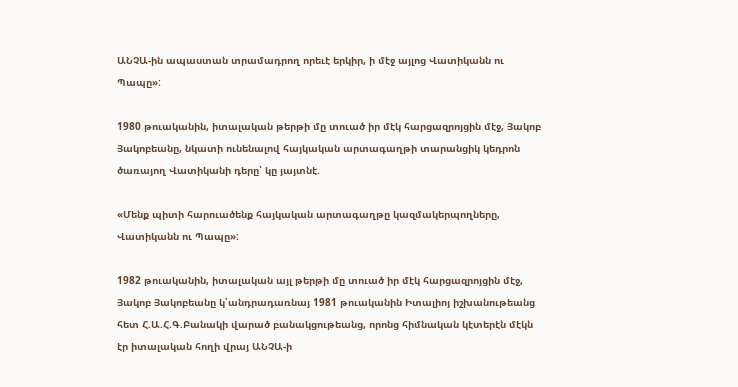ԱՆՉԱ-ին ապաստան տրամադրող որեւէ երկիր, ի մէջ այլոց Վատիկանն ու Պապը»:

1980 թուականին, իտալական թերթի մը տուած իր մէկ հարցազրոյցին մէջ, Յակոբ Յակոբեանը, նկատի ունենալով հայկական արտագաղթի տարանցիկ կեդրոն ծառայող Վատիկանի դերը՝ կը յայտնէ.

«Մենք պիտի հարուածենք հայկական արտագաղթը կազմակերպողները, Վատիկանն ու Պապը»:

1982 թուականին, իտալական այլ թերթի մը տուած իր մէկ հարցազրոյցին մէջ, Յակոբ Յակոբեանը կ՛անդրադառնայ 1981 թուականին Իտալիոյ իշխանութեանց հետ Հ.Ա.Հ.Գ.Բանակի վարած բանակցութեանց, որոնց հիմնական կէտերէն մէկն էր իտալական հողի վրայ ԱՆՉԱ-ի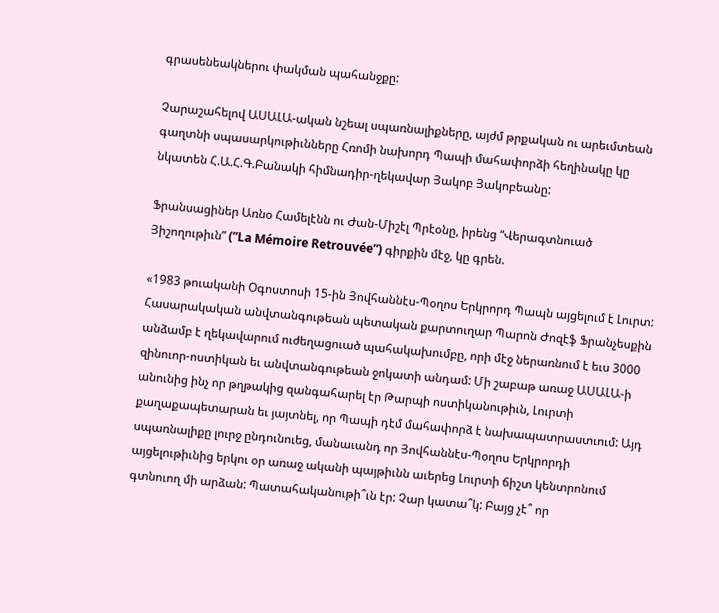գրասենեակներու փակման պահանջքը:

Չարաշահելով ԱՍԱԼԱ-ական նշեալ սպառնալիքները, այժմ թրքական ու արեւմտեան գաղտնի սպասարկութիւնները Հռոմի նախորդ Պապի մահափորձի հեղինակը կը նկատեն Հ.Ա.Հ.Գ.Բանակի հիմնադիր-ղեկավար Յակոբ Յակոբեանը:

Ֆրանսացիներ Առնօ Համելէնն ու Ժան-Միշէլ Պրէօնը, իրենց “Վերագտնուած Յիշողութիւն” (”La Mémoire Retrouvée”) գիրքին մէջ, կը գրեն.

«1983 թուականի Օգոստոսի 15-ին Յովհաննէս-Պօղոս Երկրորդ Պապն այցելում է Լուրտ: Հասարակական անվտանգութեան պետական քարտուղար Պարոն Ժոզէֆ Ֆրանչեսքին անձամբ է ղեկավարում ուժեղացուած պահակախումբը, որի մէջ ներառնում է եւս 3000 զինուոր-ոստիկան եւ անվտանգութեան ջոկատի անդամ: Մի շաբաթ առաջ ԱՍԱԼԱ-ի անունից ինչ որ թղթակից զանգահարել էր Թարպի ոստիկանութիւն, Լուրտի քաղաքապետարան եւ յայտնել, որ Պապի դէմ մահափորձ է նախապատրաստւում: Այդ սպառնալիքը լուրջ ընդունուեց, մանաւանդ որ Յովհաննէս-Պօղոս Երկրորդի այցելութիւնից երկու օր առաջ ականի պայթիւնն աւերեց Լուրտի ճիշտ կենտրոնում գտնուող մի արձան: Պատահականութի՞ւն էր: Չար կատա՞կ: Բայց չէ՞ որ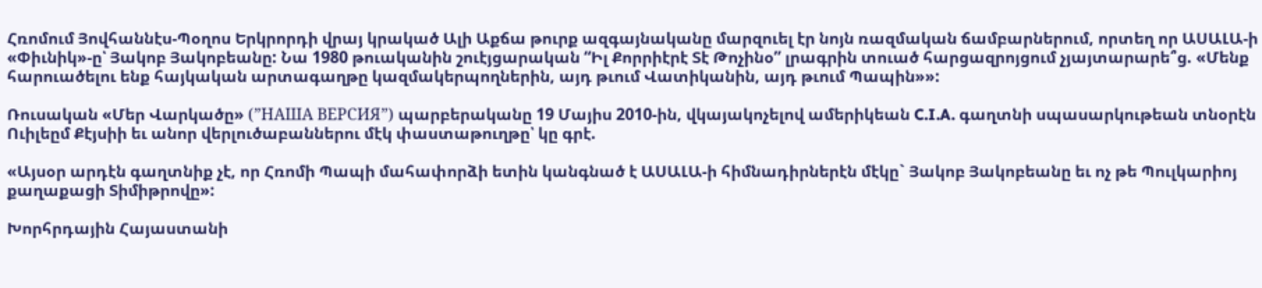Հռոմում Յովհաննէս-Պօղոս Երկրորդի վրայ կրակած Ալի Աքճա թուրք ազգայնականը մարզուել էր նոյն ռազմական ճամբարներում, որտեղ որ ԱՍԱԼԱ-ի «Փիւնիկ»-ը՝ Յակոբ Յակոբեանը: Նա 1980 թուականին շուէյցարական “Իլ Քորրիէրէ Տէ Թոչինօ” լրագրին տուած հարցազրոյցում չյայտարարե՞ց. «Մենք հարուածելու ենք հայկական արտագաղթը կազմակերպողներին, այդ թւում Վատիկանին, այդ թւում Պապին»»:

Ռուսական «Մեր Վարկածը» (”НАША ВЕРСИЯ”) պարբերականը 19 Մայիս 2010-ին, վկայակոչելով ամերիկեան C.I.A. գաղտնի սպասարկութեան տնօրէն Ուիլեըմ Քէյսիի եւ անոր վերլուծաբաններու մէկ փաստաթուղթը՝ կը գրէ.

«Այսօր արդէն գաղտնիք չէ, որ Հռոմի Պապի մահափորձի ետին կանգնած է ԱՍԱԼԱ-ի հիմնադիրներէն մէկը` Յակոբ Յակոբեանը եւ ոչ թե Պուլկարիոյ քաղաքացի Տիմիթրովը»:

Խորհրդային Հայաստանի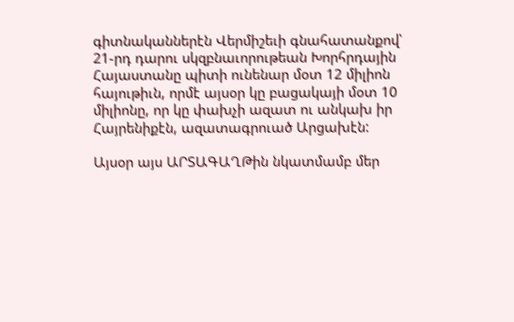գիտնականներէն Վերմիշեւի գնահատանքով՝ 21-րդ դարու սկզբնաւորութեան Խորհրդային Հայաստանը պիտի ունենար մօտ 12 միլիոն հայութիւն, որմէ այսօր կը բացակայի մօտ 10 միլիոնը, որ կը փախչի ազատ ու անկախ իր Հայրենիքէն, ազատագրուած Արցախէն:

Այսօր այս ԱՐՏԱԳԱՂԹին նկատմամբ մեր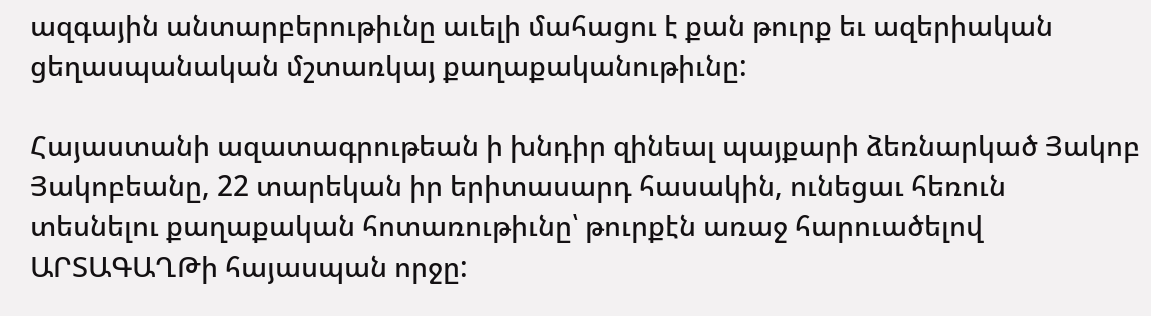ազգային անտարբերութիւնը աւելի մահացու է քան թուրք եւ ազերիական ցեղասպանական մշտառկայ քաղաքականութիւնը:

Հայաստանի ազատագրութեան ի խնդիր զինեալ պայքարի ձեռնարկած Յակոբ Յակոբեանը, 22 տարեկան իր երիտասարդ հասակին, ունեցաւ հեռուն տեսնելու քաղաքական հոտառութիւնը՝ թուրքէն առաջ հարուածելով ԱՐՏԱԳԱՂԹի հայասպան որջը: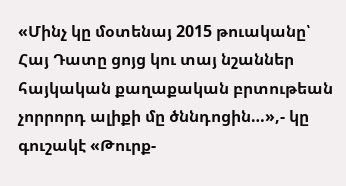«Մինչ կը մօտենայ 2015 թուականը՝ Հայ Դատը ցոյց կու տայ նշաններ հայկական քաղաքական բրտութեան չորրորդ ալիքի մը ծննդոցին…»,- կը գուշակէ «Թուրք-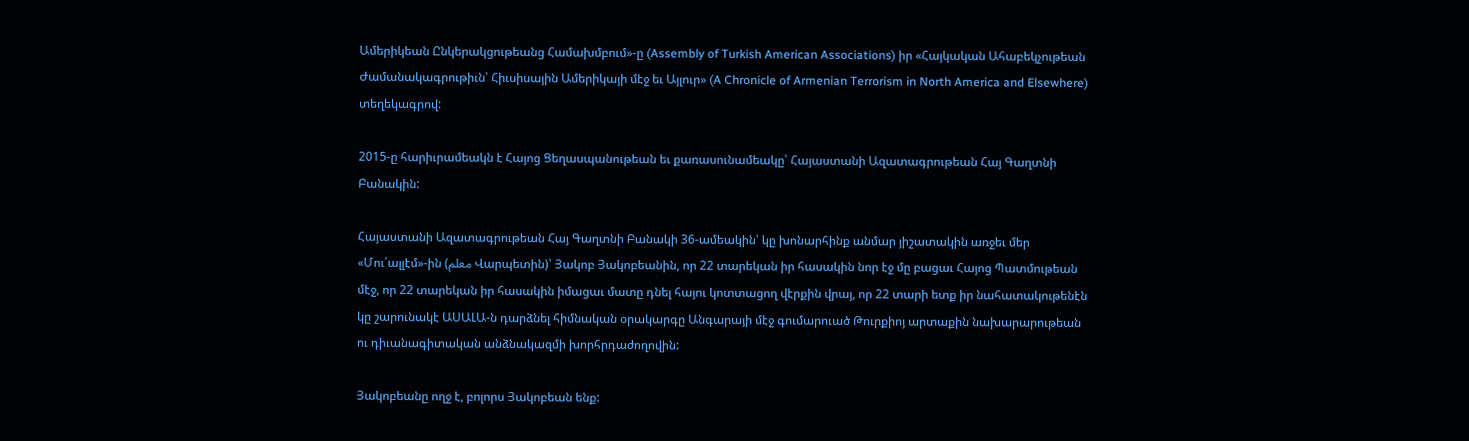Ամերիկեան Ընկերակցութեանց Համախմբում»-ը (Assembly of Turkish American Associations) իր «Հայկական Ահաբեկչութեան Ժամանակագրութիւն՝ Հիւսիսային Ամերիկայի մէջ եւ Այլուր» (A Chronicle of Armenian Terrorism in North America and Elsewhere) տեղեկագրով:

2015-ը հարիւրամեակն է Հայոց Ցեղասպանութեան եւ քառասունամեակը՝ Հայաստանի Ազատագրութեան Հայ Գաղտնի Բանակին:

Հայաստանի Ազատագրութեան Հայ Գաղտնի Բանակի 36-ամեակին՝ կը խոնարհինք անմար յիշատակին առջեւ մեր «Մու՛ալլէմ»-ին (معلم Վարպետին)՝ Յակոբ Յակոբեանին, որ 22 տարեկան իր հասակին նոր էջ մը բացաւ Հայոց Պատմութեան մէջ, որ 22 տարեկան իր հասակին իմացաւ մատը դնել հայու կոտտացող վէրքին վրայ, որ 22 տարի ետք իր նահատակութենէն կը շարունակէ ԱՍԱԼԱ-ն դարձնել հիմնական օրակարգը Անգարայի մէջ գումարուած Թուրքիոյ արտաքին նախարարութեան ու դիւանագիտական անձնակազմի խորհրդաժողովին:

Յակոբեանը ողջ է, բոլորս Յակոբեան ենք: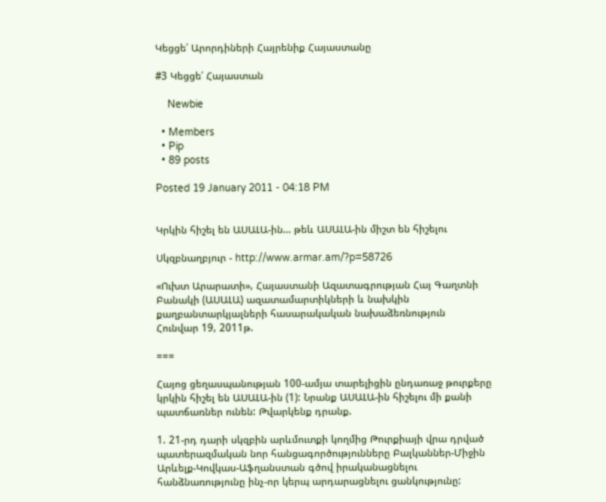Կեցցե՛ Արորդիների Հայրենիք Հայաստանը

#3 Կեցցե՛ Հայաստան

    Newbie

  • Members
  • Pip
  • 89 posts

Posted 19 January 2011 - 04:18 PM


Կրկին հիշել են ԱՍԱԼԱ-ին… թեև ԱՍԱԼԱ-ին միշտ են հիշելու

Սկզբնաղբյուր - http://www.armar.am/?p=58726

«Ուխտ Արարատի», Հայաստանի Ազատագրության Հայ Գաղտնի Բանակի (ԱՍԱԼԱ) ազատամարտիկների և նախկին քաղբանտարկյալների հասարակական նախաձեռնություն
Հունվար 19, 2011թ.

===

Հայոց ցեղասպանության 100-ամյա տարելիցին ընդառաջ թուրքերը կրկին հիշել են ԱՍԱԼԱ-ին (1): Նրանք ԱՍԱԼԱ-ին հիշելու մի քանի պատճառներ ունեն: Թվարկենք դրանք.

1. 21-րդ դարի սկզբին արևմուտքի կողմից Թուրքիայի վրա դրված պատերազմական նոր հանցագործությունները Բալկաններ-Միջին Արևելք-Կովկաս-Աֆղանստան գծով իրականացնելու հանձնառությունը ինչ-որ կերպ արդարացնելու ցանկությունը: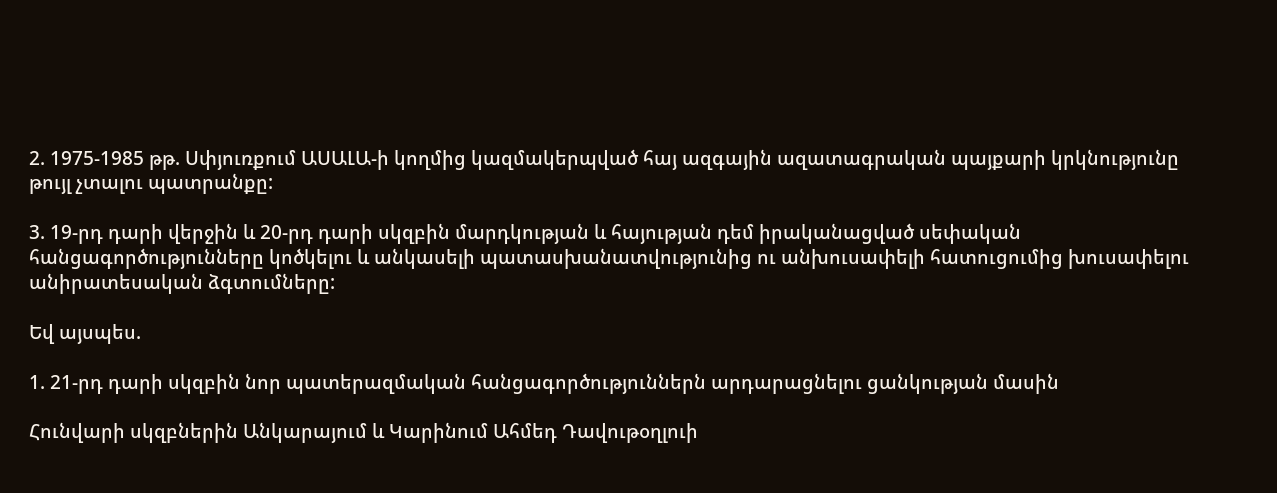2. 1975-1985 թթ. Սփյուռքում ԱՍԱԼԱ-ի կողմից կազմակերպված հայ ազգային ազատագրական պայքարի կրկնությունը թույլ չտալու պատրանքը:

3. 19-րդ դարի վերջին և 20-րդ դարի սկզբին մարդկության և հայության դեմ իրականացված սեփական հանցագործությունները կոծկելու և անկասելի պատասխանատվությունից ու անխուսափելի հատուցումից խուսափելու անիրատեսական ձգտումները:

Եվ այսպես.

1. 21-րդ դարի սկզբին նոր պատերազմական հանցագործություններն արդարացնելու ցանկության մասին

Հունվարի սկզբներին Անկարայում և Կարինում Ահմեդ Դավութօղլուի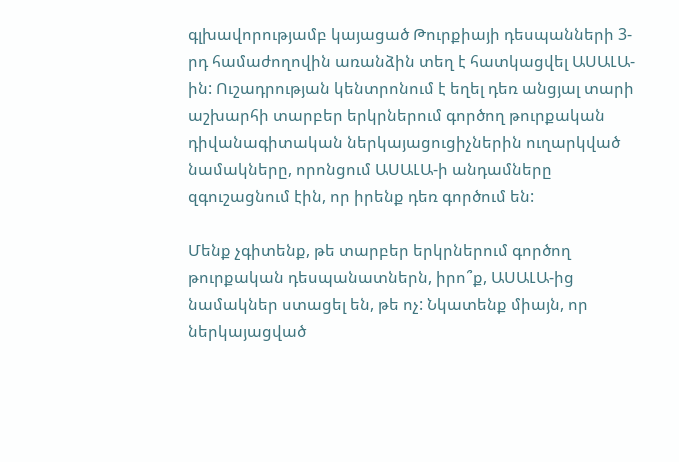գլխավորությամբ կայացած Թուրքիայի դեսպանների 3-րդ համաժողովին առանձին տեղ է հատկացվել ԱՍԱԼԱ-ին: Ուշադրության կենտրոնում է եղել դեռ անցյալ տարի աշխարհի տարբեր երկրներում գործող թուրքական դիվանագիտական ներկայացուցիչներին ուղարկված նամակները, որոնցում ԱՍԱԼԱ-ի անդամները զգուշացնում էին, որ իրենք դեռ գործում են:

Մենք չգիտենք, թե տարբեր երկրներում գործող թուրքական դեսպանատներն, իրո՞ք, ԱՍԱԼԱ-ից նամակներ ստացել են, թե ոչ: Նկատենք միայն, որ ներկայացված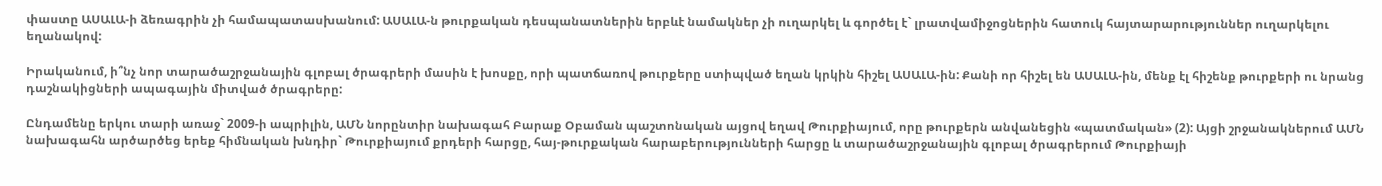փաստը ԱՍԱԼԱ-ի ձեռագրին չի համապատասխանում: ԱՍԱԼԱ-ն թուրքական դեսպանատներին երբևէ նամակներ չի ուղարկել և գործել է` լրատվամիջոցներին հատուկ հայտարարություններ ուղարկելու եղանակով:

Իրականում, ի՞նչ նոր տարածաշրջանային գլոբալ ծրագրերի մասին է խոսքը, որի պատճառով թուրքերը ստիպված եղան կրկին հիշել ԱՍԱԼԱ-ին: Քանի որ հիշել են ԱՍԱԼԱ-ին, մենք էլ հիշենք թուրքերի ու նրանց դաշնակիցների ապագային միտված ծրագրերը:

Ընդամենը երկու տարի առաջ` 2009-ի ապրիլին, ԱՄՆ նորընտիր նախագահ Բարաք Օբաման պաշտոնական այցով եղավ Թուրքիայում, որը թուրքերն անվանեցին «պատմական» (2): Այցի շրջանակներում ԱՄՆ նախագահն արծարծեց երեք հիմնական խնդիր` Թուրքիայում քրդերի հարցը, հայ-թուրքական հարաբերությունների հարցը և տարածաշրջանային գլոբալ ծրագրերում Թուրքիայի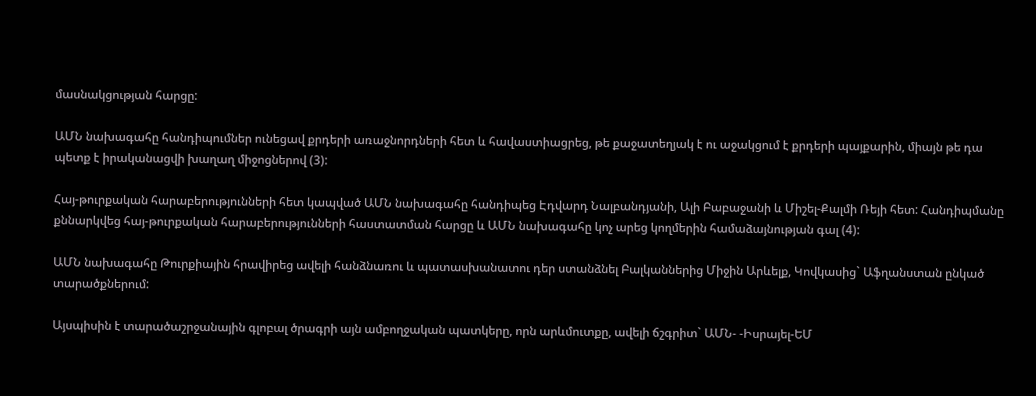մասնակցության հարցը:

ԱՄՆ նախագահը հանդիպումներ ունեցավ քրդերի առաջնորդների հետ և հավաստիացրեց, թե քաջատեղյակ է ու աջակցում է քրդերի պայքարին, միայն թե դա պետք է իրականացվի խաղաղ միջոցներով (3):

Հայ-թուրքական հարաբերությունների հետ կապված ԱՄՆ նախագահը հանդիպեց Էդվարդ Նալբանդյանի, Ալի Բաբաջանի և Միշել-Քալմի Ռեյի հետ: Հանդիպմանը քննարկվեց հայ-թուրքական հարաբերությունների հաստատման հարցը և ԱՄՆ նախագահը կոչ արեց կողմերին համաձայնության գալ (4):

ԱՄՆ նախագահը Թուրքիային հրավիրեց ավելի հանձնառու և պատասխանատու դեր ստանձնել Բալկաններից Միջին Արևելք, Կովկասից` Աֆղանստան ընկած տարածքներում:

Այսպիսին է տարածաշրջանային գլոբալ ծրագրի այն ամբողջական պատկերը, որն արևմուտքը, ավելի ճշգրիտ` ԱՄՆ- -Իսրայել-ԵՄ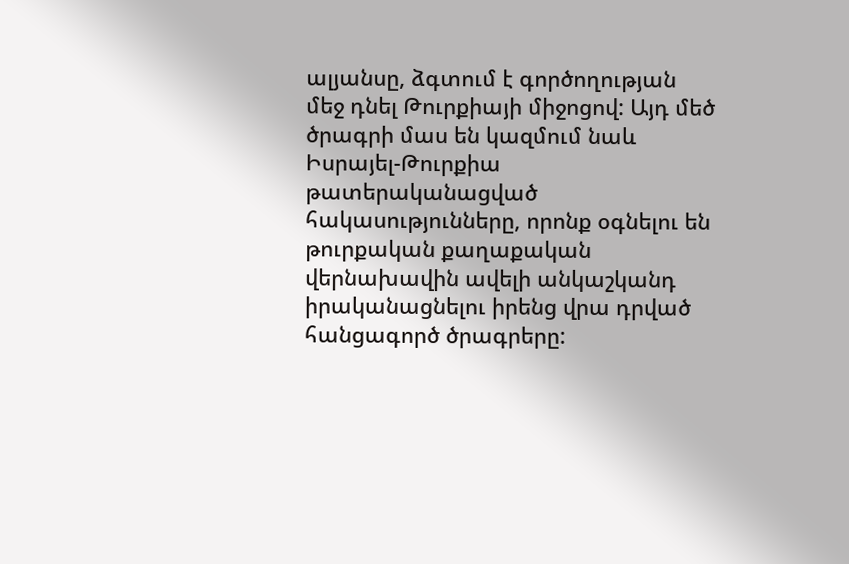ալյանսը, ձգտում է գործողության մեջ դնել Թուրքիայի միջոցով: Այդ մեծ ծրագրի մաս են կազմում նաև Իսրայել-Թուրքիա թատերականացված հակասությունները, որոնք օգնելու են թուրքական քաղաքական վերնախավին ավելի անկաշկանդ իրականացնելու իրենց վրա դրված հանցագործ ծրագրերը: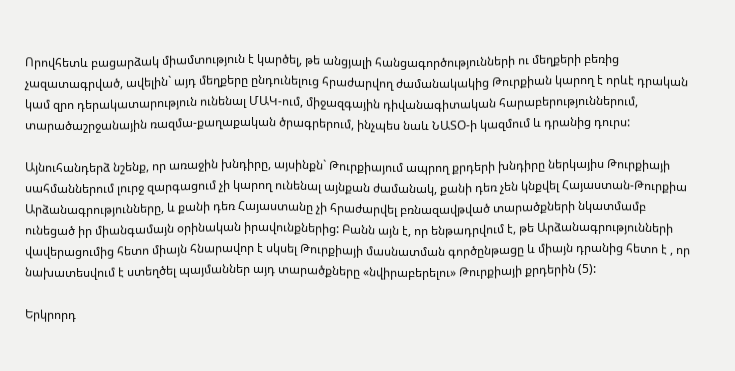Որովհետև բացարձակ միամտություն է կարծել, թե անցյալի հանցագործությունների ու մեղքերի բեռից չազատագրված, ավելին` այդ մեղքերը ընդունելուց հրաժարվող ժամանակակից Թուրքիան կարող է որևէ դրական կամ զրո դերակատարություն ունենալ ՄԱԿ-ում, միջազգային դիվանագիտական հարաբերություններում, տարածաշրջանային ռազմա-քաղաքական ծրագրերում, ինչպես նաև ՆԱՏՕ-ի կազմում և դրանից դուրս:

Այնուհանդերձ նշենք, որ առաջին խնդիրը, այսինքն` Թուրքիայում ապրող քրդերի խնդիրը ներկայիս Թուրքիայի սահմաններում լուրջ զարգացում չի կարող ունենալ այնքան ժամանակ, քանի դեռ չեն կնքվել Հայաստան-Թուրքիա Արձանագրությունները, և քանի դեռ Հայաստանը չի հրաժարվել բռնազավթված տարածքների նկատմամբ ունեցած իր միանգամայն օրինական իրավունքներից: Բանն այն է, որ ենթադրվում է, թե Արձանագրությունների վավերացումից հետո միայն հնարավոր է սկսել Թուրքիայի մասնատման գործընթացը և միայն դրանից հետո է , որ նախատեսվում է ստեղծել պայմաններ այդ տարածքները «նվիրաբերելու» Թուրքիայի քրդերին (5):

Երկրորդ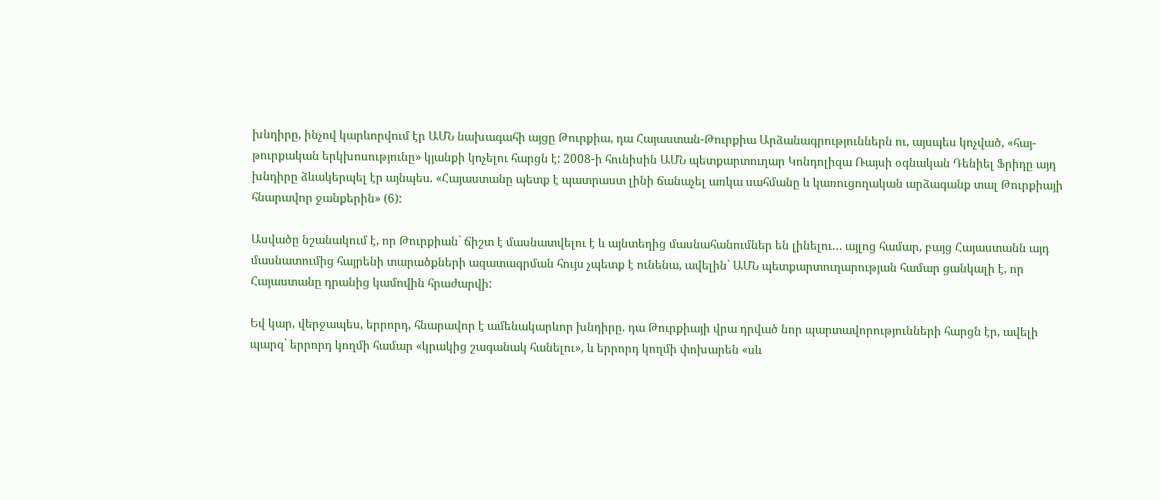խնդիրը, ինչով կարևորվում էր ԱՄՆ նախագահի այցը Թուրքիա, դա Հայաստան-Թուրքիա Արձանագրություններն ու, այսպես կոչված, «հայ-թուրքական երկխոսությունը» կյանքի կոչելու հարցն է: 2008-ի հունիսին ԱՄՆ պետքարտուղար Կոնդոլիզա Ռայսի օգնական Դենիել Ֆրիդը այդ խնդիրը ձևակերպել էր այնպես. «Հայաստանը պետք է պատրաստ լինի ճանաչել առկա սահմանը և կառուցողական արձագանք տալ Թուրքիայի հնարավոր ջանքերին» (6):

Ասվածը նշանակում է, որ Թուրքիան` ճիշտ է մասնատվելու է և այնտեղից մասնահանումներ են լինելու… այլոց համար, բայց Հայաստանն այդ մասնատումից հայրենի տարածքների ազատագրման հույս չպետք է ունենա, ավելին` ԱՄՆ պետքարտուղարության համար ցանկալի է, որ Հայաստանը դրանից կամովին հրաժարվի:

Եվ կար, վերջապես, երրորդ, հնարավոր է ամենակարևոր խնդիրը. դա Թուրքիայի վրա դրված նոր պարտավորությունների հարցն էր, ավելի պարզ` երրորդ կողմի համար «կրակից շագանակ հանելու», և երրորդ կողմի փոխարեն «սև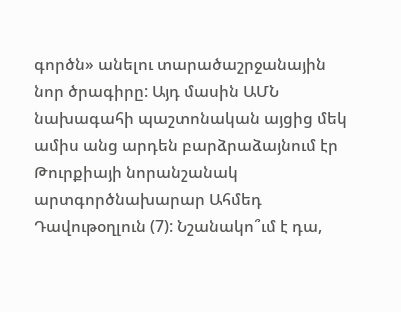գործն» անելու տարածաշրջանային նոր ծրագիրը: Այդ մասին ԱՄՆ նախագահի պաշտոնական այցից մեկ ամիս անց արդեն բարձրաձայնում էր Թուրքիայի նորանշանակ արտգործնախարար Ահմեդ Դավութօղլուն (7): Նշանակո՞ւմ է դա,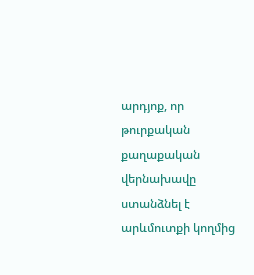արդյոք, որ թուրքական քաղաքական վերնախավը ստանձնել է արևմուտքի կողմից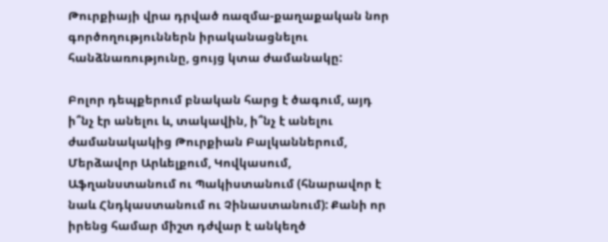Թուրքիայի վրա դրված ռազմա-քաղաքական նոր գործողություններն իրականացնելու հանձնառությունը, ցույց կտա ժամանակը:

Բոլոր դեպքերում բնական հարց է ծագում, այդ ի՞նչ էր անելու և, տակավին, ի՞նչ է անելու ժամանակակից Թուրքիան Բալկաններում, Մերձավոր Արևելքում, Կովկասում, Աֆղանստանում ու Պակիստանում (հնարավոր է նաև Հնդկաստանում ու Չինաստանում): Քանի որ իրենց համար միշտ դժվար է անկեղծ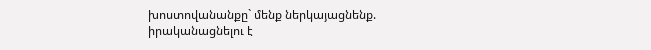խոստովանանքը` մենք ներկայացնենք. իրականացնելու է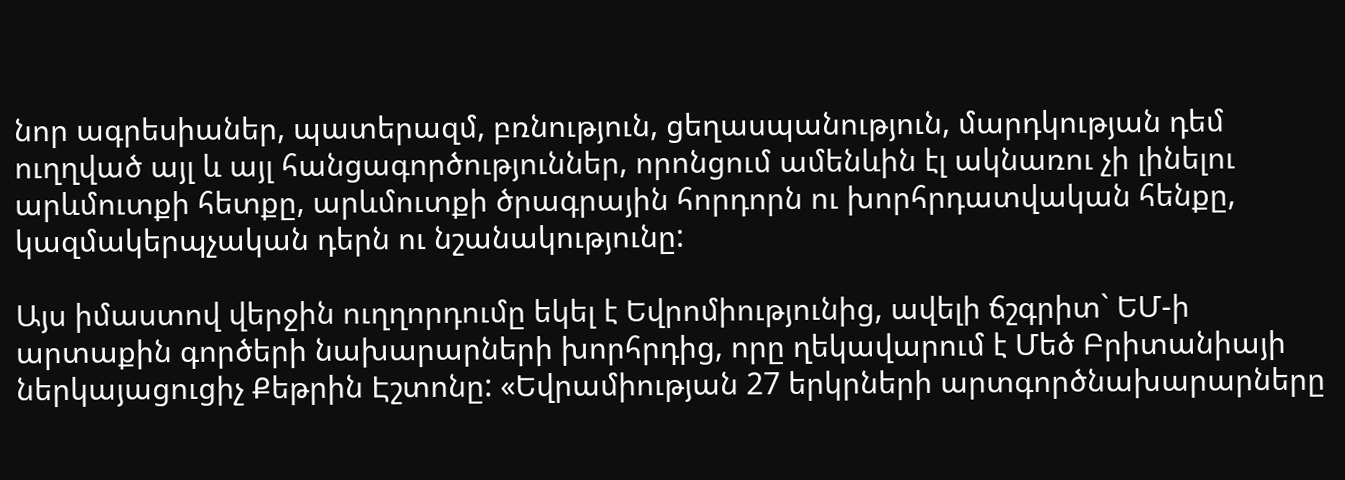նոր ագրեսիաներ, պատերազմ, բռնություն, ցեղասպանություն, մարդկության դեմ ուղղված այլ և այլ հանցագործություններ, որոնցում ամենևին էլ ակնառու չի լինելու արևմուտքի հետքը, արևմուտքի ծրագրային հորդորն ու խորհրդատվական հենքը, կազմակերպչական դերն ու նշանակությունը:

Այս իմաստով վերջին ուղղորդումը եկել է Եվրոմիությունից, ավելի ճշգրիտ` ԵՄ-ի արտաքին գործերի նախարարների խորհրդից, որը ղեկավարում է Մեծ Բրիտանիայի ներկայացուցիչ Քեթրին Էշտոնը: «Եվրամիության 27 երկրների արտգործնախարարները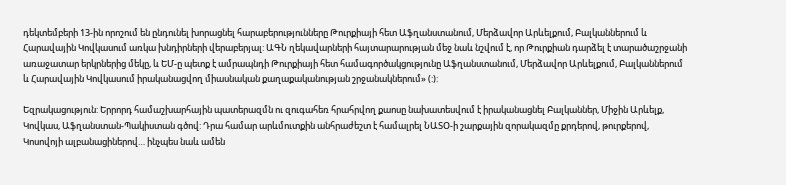դեկտեմբերի 13-ին որոշում են ընդունել խորացնել հարաբերությունները Թուրքիայի հետ Աֆղանստանում, Մերձավոր Արևելքում, Բալկաններում և Հարավային Կովկասում առկա խնդիրների վերաբերյալ: ԱԳՆ ղեկավարների հայտարարության մեջ նաև նշվում է, որ Թուրքիան դարձել է տարածաշրջանի առաջատար երկրներից մեկը, և ԵՄ-ը պետք է ամրապնդի Թուրքիայի հետ համագործակցությունը Աֆղանստանում, Մերձավոր Արևելքում, Բալկաններում և Հարավային Կովկասում իրականացվող միասնական քաղաքականության շրջանակներում» (:):

Եզրակացություն: Երրորդ համաշխարհային պատերազմն ու զուգահեռ հրահրվող քաոսը նախատեսվում է իրականացնել Բալկաններ, Միջին Արևելք, Կովկաս, Աֆղանստան-Պակիստան գծով: Դրա համար արևմուտքին անհրաժեշտ է համալրել ՆԱՏՕ-ի շարքային զորակազմը քրդերով, թուրքերով, Կոսովոյի ալբանացիներով… ինչպես նաև ամեն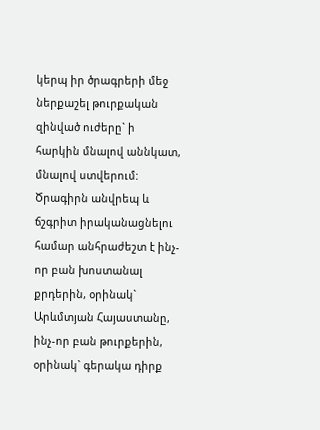կերպ իր ծրագրերի մեջ ներքաշել թուրքական զինված ուժերը` ի հարկին մնալով աննկատ, մնալով ստվերում: Ծրագիրն անվրեպ և ճշգրիտ իրականացնելու համար անհրաժեշտ է ինչ-որ բան խոստանալ քրդերին, օրինակ` Արևմտյան Հայաստանը, ինչ-որ բան թուրքերին, օրինակ` գերակա դիրք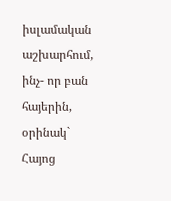իսլամական աշխարհում, ինչ- որ բան հայերին, օրինակ` Հայոց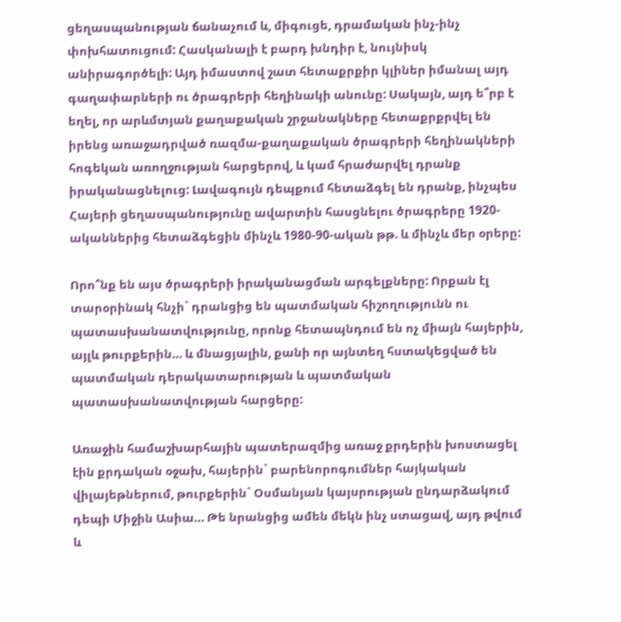ցեղասպանության ճանաչում և, միգուցե, դրամական ինչ-ինչ փոխհատուցում: Հասկանալի է բարդ խնդիր է, նույնիսկ անիրագործելի: Այդ իմաստով շատ հետաքրքիր կլիներ իմանալ այդ գաղափարների ու ծրագրերի հեղինակի անունը: Սակայն, այդ ե՞րբ է եղել, որ արևմտյան քաղաքական շրջանակները հետաքրքրվել են իրենց առաջադրված ռազմա-քաղաքական ծրագրերի հեղինակների հոգեկան առողջության հարցերով, և կամ հրաժարվել դրանք իրականացնելուց: Լավագույն դեպքում հետաձգել են դրանք, ինչպես Հայերի ցեղասպանությունը ավարտին հասցնելու ծրագրերը 1920-ականներից հետաձգեցին մինչև 1980-90-ական թթ. և մինչև մեր օրերը:

Որո՞նք են այս ծրագրերի իրականացման արգելքները: Որքան էլ տարօրինակ հնչի` դրանցից են պատմական հիշողությունն ու պատասխանատվությունը, որոնք հետապնդում են ոչ միայն հայերին, այլև թուրքերին… և մնացյալին, քանի որ այնտեղ հստակեցված են պատմական դերակատարության և պատմական պատասխանատվության հարցերը:

Առաջին համաշխարհային պատերազմից առաջ քրդերին խոստացել էին քրդական օջախ, հայերին` բարենորոգումներ հայկական վիլայեթներում, թուրքերին` Օսմանյան կայսրության ընդարձակում դեպի Միջին Ասիա… Թե նրանցից ամեն մեկն ինչ ստացավ, այդ թվում և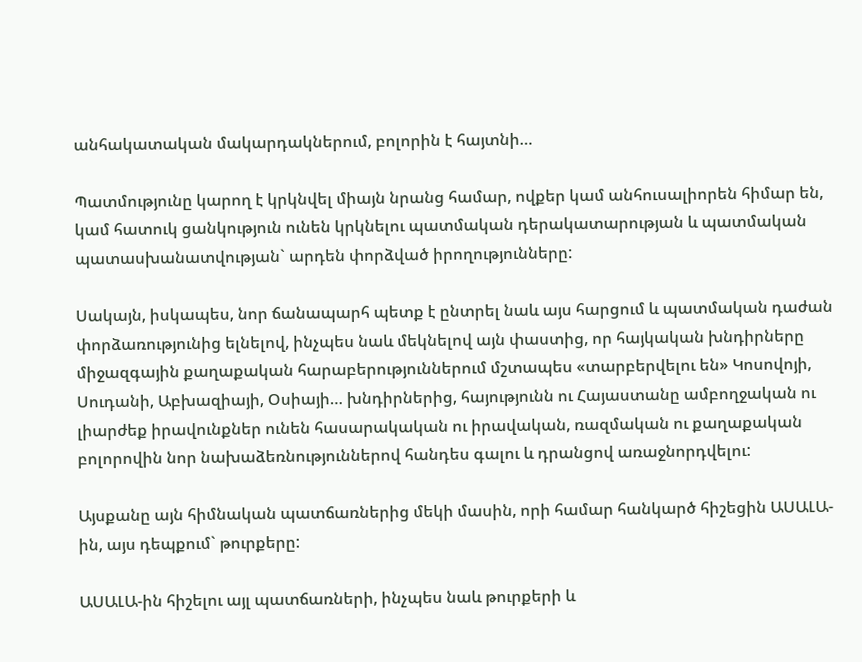անհակատական մակարդակներում, բոլորին է հայտնի…

Պատմությունը կարող է կրկնվել միայն նրանց համար, ովքեր կամ անհուսալիորեն հիմար են, կամ հատուկ ցանկություն ունեն կրկնելու պատմական դերակատարության և պատմական պատասխանատվության` արդեն փորձված իրողությունները:

Սակայն, իսկապես, նոր ճանապարհ պետք է ընտրել նաև այս հարցում և պատմական դաժան փորձառությունից ելնելով, ինչպես նաև մեկնելով այն փաստից, որ հայկական խնդիրները միջազգային քաղաքական հարաբերություններում մշտապես «տարբերվելու են» Կոսովոյի, Սուդանի, Աբխազիայի, Օսիայի… խնդիրներից, հայությունն ու Հայաստանը ամբողջական ու լիարժեք իրավունքներ ունեն հասարակական ու իրավական, ռազմական ու քաղաքական բոլորովին նոր նախաձեռնություններով հանդես գալու և դրանցով առաջնորդվելու:

Այսքանը այն հիմնական պատճառներից մեկի մասին, որի համար հանկարծ հիշեցին ԱՍԱԼԱ-ին, այս դեպքում` թուրքերը:

ԱՍԱԼԱ-ին հիշելու այլ պատճառների, ինչպես նաև թուրքերի և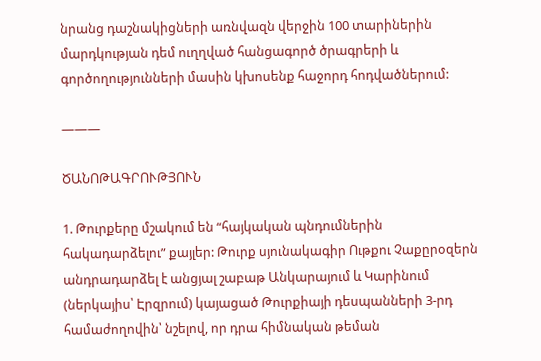նրանց դաշնակիցների առնվազն վերջին 100 տարիներին մարդկության դեմ ուղղված հանցագործ ծրագրերի և գործողությունների մասին կխոսենք հաջորդ հոդվածներում:

———

ԾԱՆՈԹԱԳՐՈՒԹՅՈՒՆ

1. Թուրքերը մշակում են “հայկական պնդումներին հակադարձելու” քայլեր: Թուրք սյունակագիր Ութքու Չաքըրօզերն անդրադարձել է անցյալ շաբաթ Անկարայում և Կարինում (ներկայիս՝ Էրզրում) կայացած Թուրքիայի դեսպանների 3-րդ համաժողովին՝ նշելով, որ դրա հիմնական թեման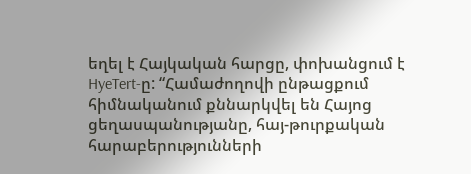եղել է Հայկական հարցը, փոխանցում է HyeTert-ը: “Համաժողովի ընթացքում հիմնականում քննարկվել են Հայոց ցեղասպանությանը, հայ-թուրքական հարաբերությունների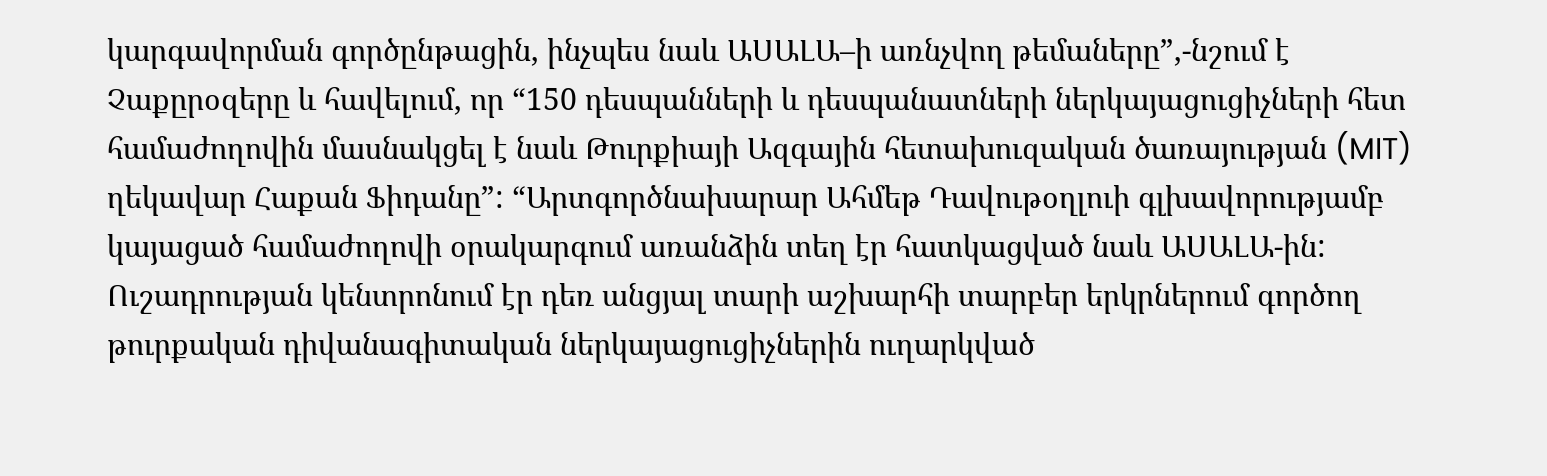կարգավորման գործընթացին, ինչպես նաև ԱՍԱԼԱ–ի առնչվող թեմաները”,-նշում է Չաքըրօզերը և հավելում, որ “150 դեսպանների և դեսպանատների ներկայացուցիչների հետ համաժողովին մասնակցել է նաև Թուրքիայի Ազգային հետախուզական ծառայության (MIT) ղեկավար Հաքան Ֆիդանը”: “Արտգործնախարար Ահմեթ Դավութօղլուի գլխավորությամբ կայացած համաժողովի օրակարգում առանձին տեղ էր հատկացված նաև ԱՍԱԼԱ-ին: Ուշադրության կենտրոնում էր դեռ անցյալ տարի աշխարհի տարբեր երկրներում գործող թուրքական դիվանագիտական ներկայացուցիչներին ուղարկված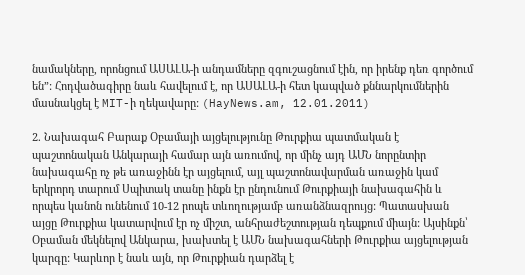նամակները, որոնցում ԱՍԱԼԱ-ի անդամները զգուշացնում էին, որ իրենք դեռ գործում են”: Հոդվածագիրը նաև հավելում է, որ ԱՍԱԼԱ-ի հետ կապված քննարկումներին մասնակցել է MIT-ի ղեկավարը: (HayNews.am, 12.01.2011)

2. Նախագահ Բարաք Օբամայի այցելությունը Թուրքիա պատմական է պաշտոնական Անկարայի համար այն առումով, որ մինչ այդ ԱՄՆ նորընտիր նախագահը ոչ թե առաջինն էր այցելում, այլ պաշտոնավարման առաջին կամ երկրորդ տարում Սպիտակ տանը ինքն էր ընդունում Թուրքիայի նախագահին և որպես կանոն ունենում 10-12 րոպե տևողությամբ առանձնազրույց: Պատասխան այցը Թուրքիա կատարվում էր ոչ միշտ, անհրաժեշտության դեպքում միայն: Այսինքն՝ Օբաման մեկնելով Անկարա, խախտել է ԱՄՆ նախագահների Թուրքիա այցելության կարգը: Կարևոր է նաև այն, որ Թուրքիան դարձել է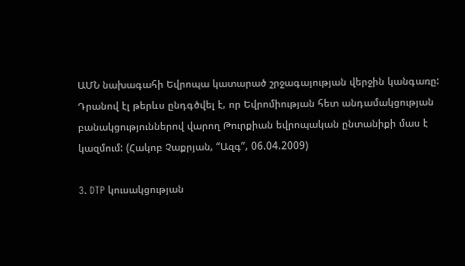ԱՄՆ նախագահի Եվրոպա կատարած շրջագայության վերջին կանգառը: Դրանով էլ թերևս ընդգծվել է, որ Եվրոմիության հետ անդամակցության բանակցություններով վարող Թուրքիան եվրոպական ընտանիքի մաս է կազմում: (Հակոբ Չաքրյան, “Ազգ”, 06.04.2009)

3. DTP կուսակցության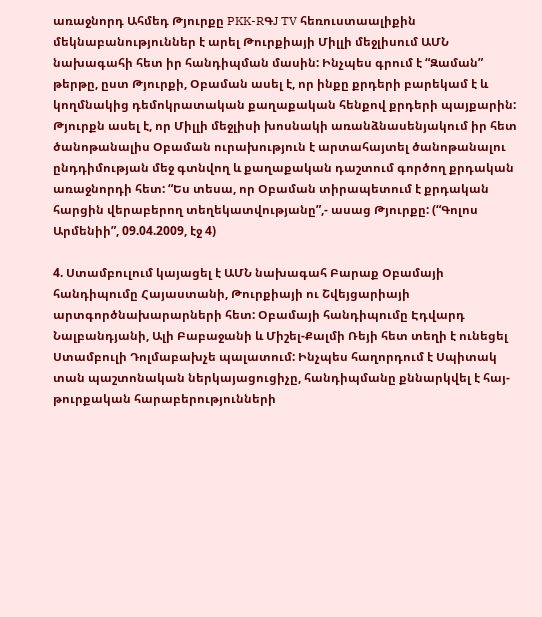առաջնորդ Ահմեդ Թյուրքը PKK-RԳJ TV հեռուստաալիքին մեկնաբանություններ է արել Թուրքիայի Միլլի մեջլիսում ԱՄՆ նախագահի հետ իր հանդիպման մասին: Ինչպես գրում է “Զաման” թերթը, ըստ Թյուրքի, Օբաման ասել է, որ ինքը քրդերի բարեկամ է և կողմնակից դեմոկրատական քաղաքական հենքով քրդերի պայքարին: Թյուրքն ասել է, որ Միլլի մեջլիսի խոսնակի առանձնասենյակում իր հետ ծանոթանալիս Օբաման ուրախություն է արտահայտել ծանոթանալու ընդդիմության մեջ գտնվող և քաղաքական դաշտում գործող քրդական առաջնորդի հետ: “Ես տեսա, որ Օբաման տիրապետում է քրդական հարցին վերաբերող տեղեկատվությանը”,- ասաց Թյուրքը: (“Գոլոս Արմենիի”, 09.04.2009, էջ 4)

4. Ստամբուլում կայացել է ԱՄՆ նախագահ Բարաք Օբամայի հանդիպումը Հայաստանի, Թուրքիայի ու Շվեյցարիայի արտգործնախարարների հետ: Օբամայի հանդիպումը Էդվարդ Նալբանդյանի, Ալի Բաբաջանի և Միշել-Քալմի Ռեյի հետ տեղի է ունեցել Ստամբուլի Դոլմաբախչե պալատում: Ինչպես հաղորդում է Սպիտակ տան պաշտոնական ներկայացուցիչը, հանդիպմանը քննարկվել է հայ-թուրքական հարաբերությունների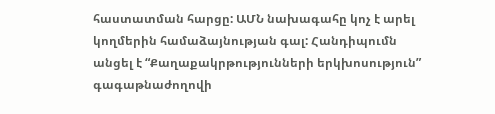հաստատման հարցը: ԱՄՆ նախագահը կոչ է արել կողմերին համաձայնության գալ: Հանդիպումն անցել է “Քաղաքակրթությունների երկխոսություն” գագաթնաժողովի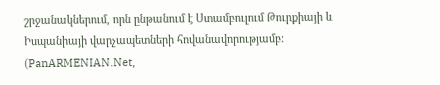շրջանակներում, որն ընթանում է Ստամբուլում Թուրքիայի և Իսպանիայի վարչապետների հովանավորությամբ: (PanARMENIAN.Net,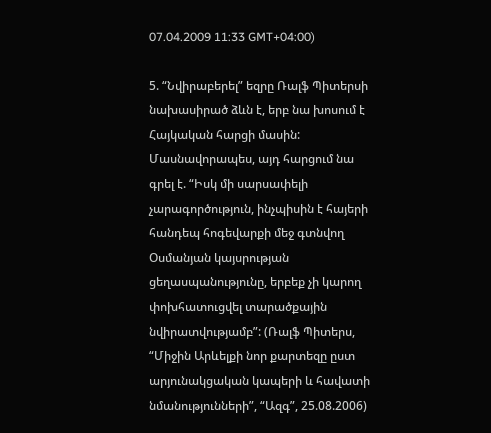07.04.2009 11:33 GMT+04:00)

5. “Նվիրաբերել” եզրը Ռալֆ Պիտերսի նախասիրած ձևն է, երբ նա խոսում է Հայկական հարցի մասին: Մասնավորապես, այդ հարցում նա գրել է. “Իսկ մի սարսափելի չարագործություն, ինչպիսին է հայերի հանդեպ հոգեվարքի մեջ գտնվող Օսմանյան կայսրության ցեղասպանությունը, երբեք չի կարող փոխհատուցվել տարածքային նվիրատվությամբ”: (Ռալֆ Պիտերս, “Միջին Արևելքի նոր քարտեզը ըստ արյունակցական կապերի և հավատի նմանությունների”, “Ազգ”, 25.08.2006)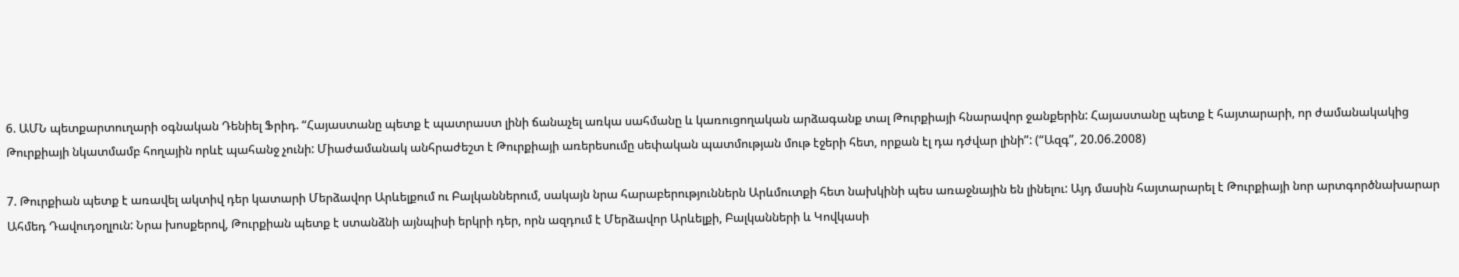6. ԱՄՆ պետքարտուղարի օգնական Դենիել Ֆրիդ. “Հայաստանը պետք է պատրաստ լինի ճանաչել առկա սահմանը և կառուցողական արձագանք տալ Թուրքիայի հնարավոր ջանքերին: Հայաստանը պետք է հայտարարի, որ ժամանակակից Թուրքիայի նկատմամբ հողային որևէ պահանջ չունի: Միաժամանակ անհրաժեշտ է Թուրքիայի առերեսումը սեփական պատմության մութ էջերի հետ, որքան էլ դա դժվար լինի”: (“Ազգ”, 20.06.2008)

7. Թուրքիան պետք է առավել ակտիվ դեր կատարի Մերձավոր Արևելքում ու Բալկաններում, սակայն նրա հարաբերություններն Արևմուտքի հետ նախկինի պես առաջնային են լինելու: Այդ մասին հայտարարել է Թուրքիայի նոր արտգործնախարար Ահմեդ Դավուդօղլուն: Նրա խոսքերով, Թուրքիան պետք է ստանձնի այնպիսի երկրի դեր, որն ազդում է Մերձավոր Արևելքի, Բալկանների և Կովկասի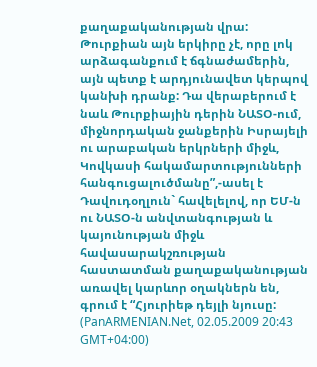քաղաքականության վրա: Թուրքիան այն երկիրը չէ, որը լոկ արձագանքում է ճգնաժամերին, այն պետք է արդյունավետ կերպով կանխի դրանք: Դա վերաբերում է նաև Թուրքիային դերին ՆԱՏՕ-ում, միջնորդական ջանքերին Իսրայելի ու արաբական երկրների միջև, Կովկասի հակամարտությունների հանգուցալուծմանը”,-ասել է Դավուդօղլուն` հավելելով, որ ԵՄ-ն ու ՆԱՏՕ-ն անվտանգության և կայունության միջև հավասարակշռության հաստատման քաղաքականության առավել կարևոր օղակներն են, գրում է “Հյուրիեթ դեյլի նյուսը: (PanARMENIAN.Net, 02.05.2009 20:43 GMT+04:00)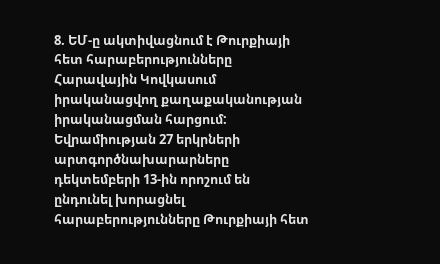8. ԵՄ-ը ակտիվացնում է Թուրքիայի հետ հարաբերությունները Հարավային Կովկասում իրականացվող քաղաքականության իրականացման հարցում: Եվրամիության 27 երկրների արտգործնախարարները դեկտեմբերի 13-ին որոշում են ընդունել խորացնել հարաբերությունները Թուրքիայի հետ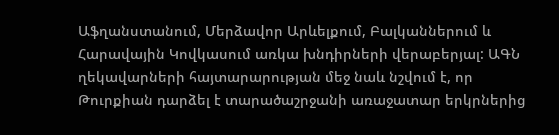Աֆղանստանում, Մերձավոր Արևելքում, Բալկաններում և Հարավային Կովկասում առկա խնդիրների վերաբերյալ: ԱԳՆ ղեկավարների հայտարարության մեջ նաև նշվում է, որ Թուրքիան դարձել է տարածաշրջանի առաջատար երկրներից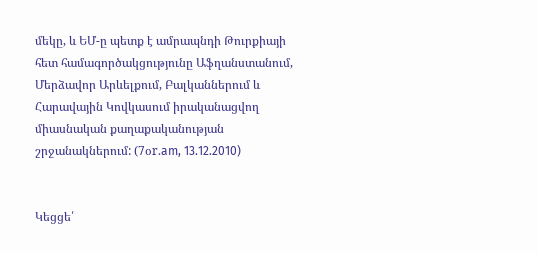մեկը, և ԵՄ-ը պետք է ամրապնդի Թուրքիայի հետ համագործակցությունը Աֆղանստանում, Մերձավոր Արևելքում, Բալկաններում և Հարավային Կովկասում իրականացվող միասնական քաղաքականության շրջանակներում: (7օr.am, 13.12.2010)


Կեցցե՛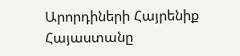Արորդիների Հայրենիք Հայաստանը